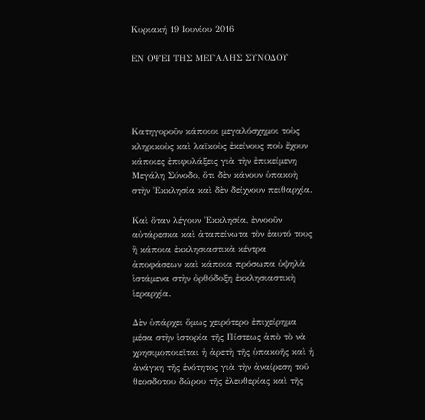Κυριακή 19 Ιουνίου 2016

ΕΝ ΟΨΕΙ ΤΗΣ ΜΕΓΑΛΗΣ ΣΥΝΟΔΟΥ




Κατηγοροῦν κάποιοι μεγαλόσχημοι τοὺς κληρικοὺς καὶ λαϊκοὺς ἐκείνους ποὺ ἔχουν κάποιες ἐπιφυλάξεις γιὰ τὴν ἐπικείμενη Μεγάλη Σύνοδο, ὅτι δὲν κάνουν ὑπακοὴ στὴν Ἐκκλησία καὶ δὲν δείχνουν πειθαρχία.

Καὶ ὅταν λέγουν Ἐκκλησία, ἐννοοῦν αὐτάρεσκα καὶ ἀταπείνωτα τὸν ἑαυτό τους ἢ κάποια ἐκκλησιαστικὰ κέντρα ἀποφάσεων καὶ κάποια πρόσωπα ὑψηλὰ ἱστάμενα στὴν ὀρθόδοξη ἐκκλησιαστικὴ ἱεραρχία.

Δὲν ὑπάρχει ὅμως χειρότερο ἐπιχείρημα μέσα στὴν ἱστορία τῆς Πίστεως ἀπὸ τὸ νὰ χρησιμοποιεῖται ἡ ἀρετὴ τῆς ὑπακοῆς καὶ ἡ ἀνάγκη τῆς ἑνότητος γιὰ τὴν ἀναίρεση τοῦ θεοσδοτου δώρου τῆς ἐλευθερίας καὶ τῆς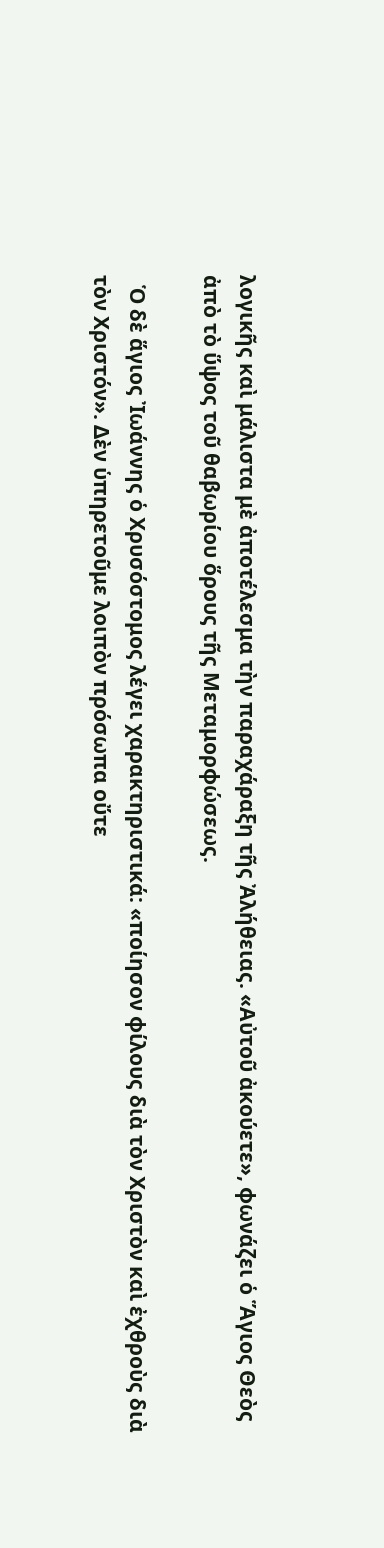λογικῆς καὶ μάλιστα μὲ ἀποτέλεσμα τὴν παραχάραξη τῆς Ἀλήθειας. «Αὐτοῦ ἀκούετε», φωνάζει ὁ Ἅγιος Θεὸς ἀπὸ τὸ ὕψος τοῦ θαβωρίου ὅρους τῆς Μεταμορφώσεως.

  Ὁ δὲ ἅγιος Ἰωάννης ὁ Χρυσόστομος λέγει χαρακτηριστικά: «ποίησον φίλους διὰ τὸν Χριστὸν καὶ ἐχθροὺς διὰ τὸν Χριστόν». Δὲν ὑπηρετοῦμε λοιπὸν πρόσωπα οὔτε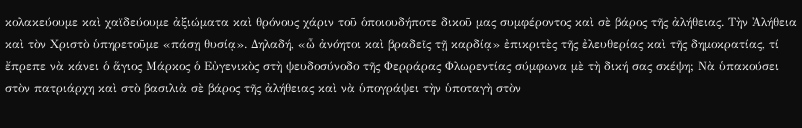κολακεύουμε καὶ χαϊδεύουμε ἀξιώματα καὶ θρόνους χάριν τοῦ ὁποιουδήποτε δικοῦ μας συμφέροντος καὶ σὲ βάρος τῆς ἀλήθειας. Τὴν Ἀλήθεια καὶ τὸν Χριστὸ ὑπηρετοῦμε «πάσῃ θυσίᾳ». Δηλαδή, «ὦ ἀνόητοι καὶ βραδεῖς τῇ καρδίᾳ» ἐπικριτὲς τῆς ἐλευθερίας καὶ τῆς δημοκρατίας, τί ἔπρεπε νὰ κάνει ὁ ἅγιος Μάρκος ὁ Εὐγενικὸς στὴ ψευδοσύνοδο τῆς Φερράρας Φλωρεντίας σύμφωνα μὲ τὴ δική σας σκέψη; Νὰ ὑπακούσει στὸν πατριάρχη καὶ στὸ βασιλιὰ σὲ βάρος τῆς ἀλήθειας καὶ νὰ ὑπογράψει τὴν ὑποταγὴ στὸν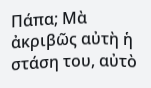Πάπα; Μὰ ἀκριβῶς αὐτὴ ἡ στάση του, αὐτὸ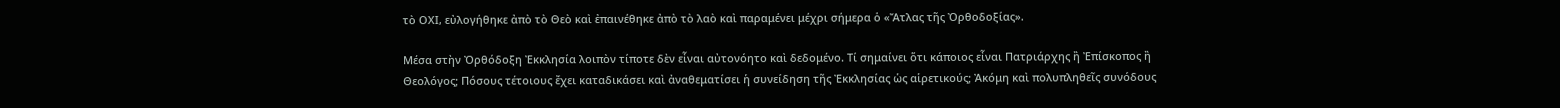τὸ ΟΧΙ, εὐλογήθηκε ἀπὸ τὸ Θεὸ καὶ ἐπαινέθηκε ἀπὸ τὸ λαὸ καὶ παραμένει μέχρι σήμερα ὁ «Ἄτλας τῆς Ὀρθοδοξίας».

Μέσα στὴν Ὀρθόδοξη Ἐκκλησία λοιπὸν τίποτε δὲν εἶναι αὐτονόητο καὶ δεδομένο. Τί σημαίνει ὅτι κάποιος εἶναι Πατριάρχης ἢ Ἐπίσκοπος ἢ Θεολόγος; Πόσους τέτοιους ἔχει καταδικάσει καὶ ἀναθεματίσει ἡ συνείδηση τῆς Ἐκκλησίας ὡς αἱρετικούς; Ἀκόμη καὶ πολυπληθεῖς συνόδους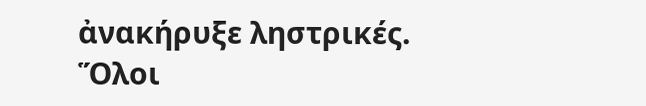ἀνακήρυξε ληστρικές. Ὅλοι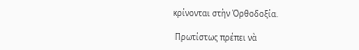κρίνονται στὴν Ὀρθοδοξία.

 Πρωτίστως πρέπει νὰ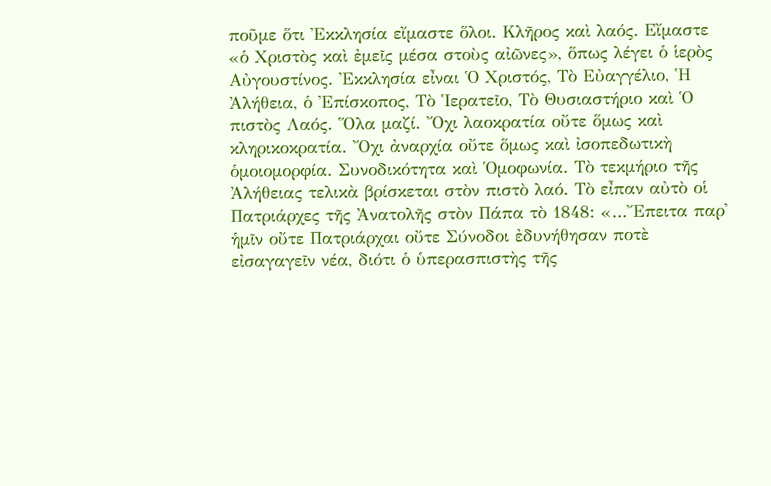ποῦμε ὅτι Ἐκκλησία εἴμαστε ὅλοι. Κλῆρος καὶ λαός. Εἴμαστε «ὁ Χριστὸς καὶ ἐμεῖς μέσα στοὺς αἰῶνες», ὅπως λέγει ὁ ἱερὸς Αὐγουστίνος. Ἐκκλησία εἶναι Ὁ Χριστός, Τὸ Εὐαγγέλιο, Ἡ Ἀλήθεια, ὁ Ἐπίσκοπος, Τὸ Ἱερατεῖο, Τὸ Θυσιαστήριο καὶ Ὁ πιστὸς Λαός. Ὅλα μαζί. Ὄχι λαοκρατία οὔτε ὅμως καὶ κληρικοκρατία. Ὄχι ἀναρχία οὔτε ὅμως καὶ ἰσοπεδωτικὴ ὁμοιομορφία. Συνοδικότητα καὶ Ὁμοφωνία. Τὸ τεκμήριο τῆς Ἀλήθειας τελικὰ βρίσκεται στὸν πιστὸ λαό. Τὸ εἶπαν αὐτὸ οἱ Πατριάρχες τῆς Ἀνατολῆς στὸν Πάπα τὸ 1848: «…Ἔπειτα παρ᾽ ἡμῖν οὔτε Πατριάρχαι οὔτε Σύνοδοι ἐδυνήθησαν ποτὲ εἰσαγαγεῖν νέα, διότι ὁ ὑπερασπιστὴς τῆς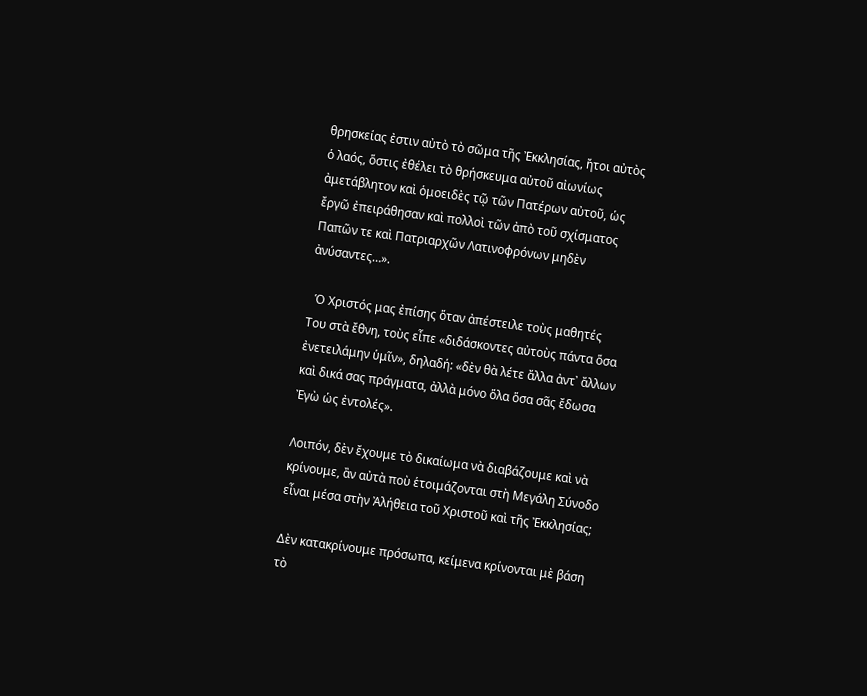θρησκείας ἐστιν αὐτὸ τὸ σῶμα τῆς Ἐκκλησίας, ἤτοι αὐτὸς ὁ λαός, ὅστις ἐθέλει τὸ θρήσκευμα αὐτοῦ αἰωνίως ἀμετάβλητον καὶ ὁμοειδὲς τῷ τῶν Πατέρων αὐτοῦ, ὡς ἔργῶ ἐπειράθησαν καὶ πολλοὶ τῶν ἀπὸ τοῦ σχίσματος Παπῶν τε καὶ Πατριαρχῶν Λατινοφρόνων μηδὲν ἀνύσαντες…».

  Ὁ Χριστός μας ἐπίσης ὅταν ἀπέστειλε τοὺς μαθητές Του στὰ ἔθνη, τοὺς εἶπε «διδάσκοντες αὐτοὺς πάντα ὅσα ἐνετειλάμην ὑμῖν», δηλαδή: «δὲν θὰ λέτε ἄλλα ἀντ᾽ ἄλλων καὶ δικά σας πράγματα, ἀλλὰ μόνο ὅλα ὅσα σᾶς ἔδωσα Ἐγὼ ὡς ἐντολές».

Λοιπόν, δὲν ἔχουμε τὸ δικαίωμα νὰ διαβάζουμε καὶ νὰ κρίνουμε, ἂν αὐτὰ ποὺ ἑτοιμάζονται στὴ Μεγάλη Σύνοδο εἶναι μέσα στὴν Ἀλήθεια τοῦ Χριστοῦ καὶ τῆς Ἐκκλησίας;

Δὲν κατακρίνουμε πρόσωπα, κείμενα κρίνονται μὲ βάση τὸ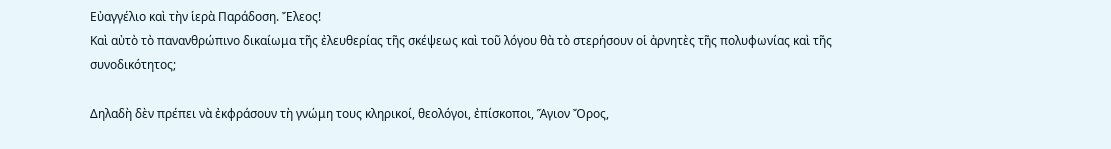Εὐαγγέλιο καὶ τὴν ἱερὰ Παράδοση. Ἔλεος!
Καὶ αὐτὸ τὸ πανανθρώπινο δικαίωμα τῆς ἐλευθερίας τῆς σκέψεως καὶ τοῦ λόγου θὰ τὸ στερήσουν οἱ ἀρνητὲς τῆς πολυφωνίας καὶ τῆς συνοδικότητος;

Δηλαδὴ δὲν πρέπει νὰ ἐκφράσουν τὴ γνώμη τους κληρικοί, θεολόγοι, ἐπίσκοποι, Ἅγιον Ὄρος,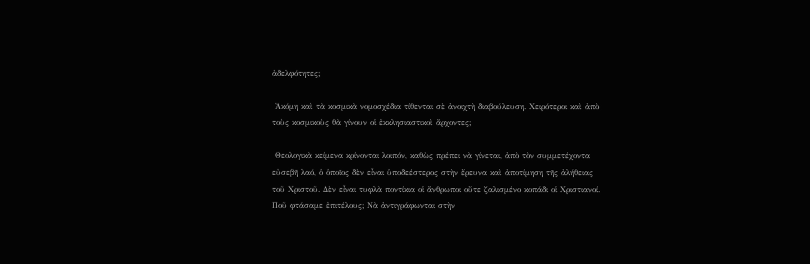ἀδελφότητες;

 Ἀκόμη καὶ τὰ κοσμικὰ νομοσχέδια τίθενται σὲ ἀνοιχτὴ διαβούλευση. Χειρότεροι καὶ ἀπὸ τοὺς κοσμικοὺς θὰ γίνουν οἱ ἐκκλησιαστικοὶ ἄρχοντες;

 Θεολογικὰ κείμενα κρίνονται λοιπόν, καθὼς πρέπει νὰ γίνεται, ἀπὸ τὸν συμμετέχοντα εὐσεβῆ λαό, ὁ ὁποῖος δὲν εἶναι ὑποδεέστερος στὴν ἔρευνα καὶ ἀποτίμηση τῆς ἀλήθειας τοῦ Χριστοῦ. Δὲν εἶναι τυφλὰ ποντίκια οἱ ἄνθρωποι οὔτε ζαλισμένο κοπάδι οἱ Χριστιανοί. Ποῦ φτάσαμε ἐπιτέλους; Νὰ ἀντιγράφωνται στὴν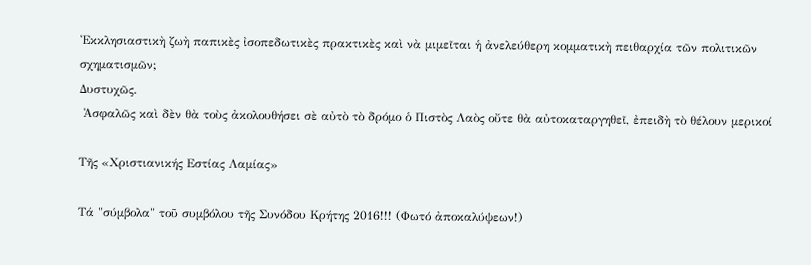Ἐκκλησιαστικὴ ζωὴ παπικὲς ἰσοπεδωτικὲς πρακτικὲς καὶ νὰ μιμεῖται ἡ ἀνελεύθερη κομματικὴ πειθαρχία τῶν πολιτικῶν σχηματισμῶν;
Δυστυχῶς.
 Ἀσφαλῶς καὶ δὲν θὰ τοὺς ἀκολουθήσει σὲ αὐτὸ τὸ δρόμο ὁ Πιστὸς Λαὸς οὔτε θὰ αὐτοκαταργηθεῖ, ἐπειδὴ τὸ θέλουν μερικοί

Τῆς «Χριστιανικής Εστίας Λαμίας»

Τά "σύμβολα" τοῦ συμβόλου τῆς Συνόδου Κρήτης 2016!!! (Φωτό ἀποκαλύψεων!)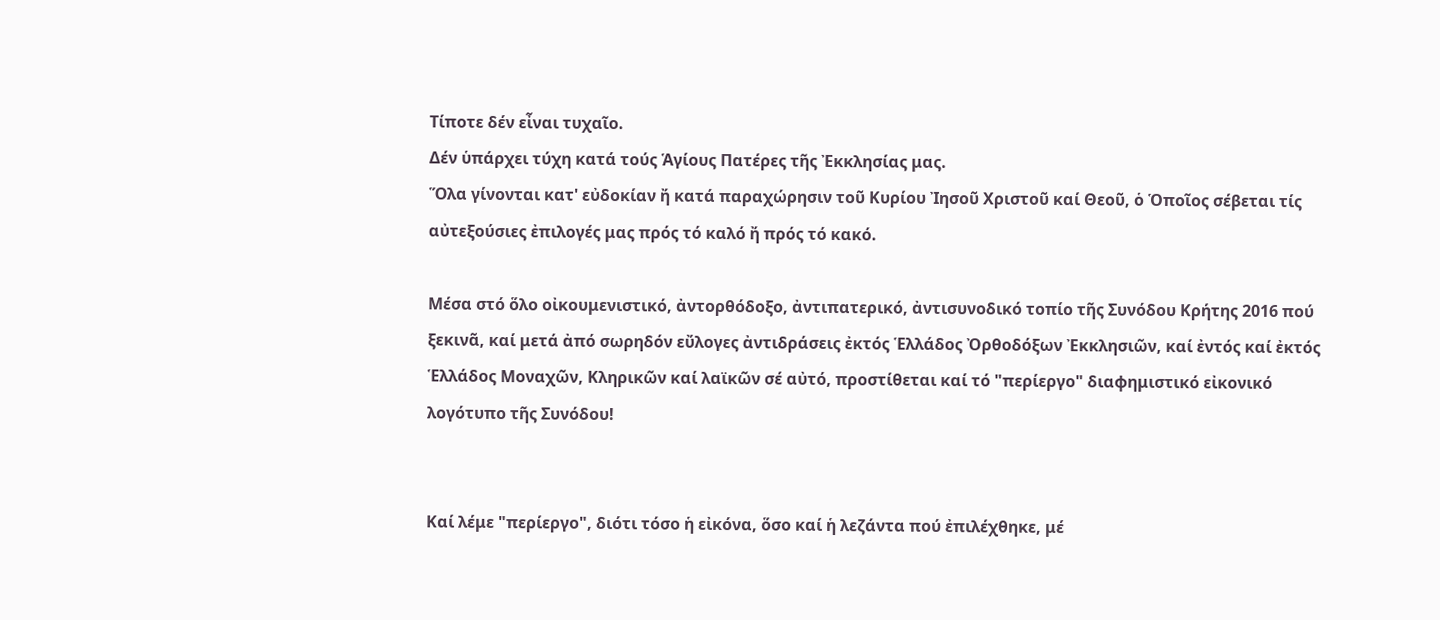Τίποτε δέν εἶναι τυχαῖο.
Δέν ὑπάρχει τύχη κατά τούς Ἁγίους Πατέρες τῆς Ἐκκλησίας μας.
Ὅλα γίνονται κατ' εὐδοκίαν ἤ κατά παραχώρησιν τοῦ Κυρίου Ἰησοῦ Χριστοῦ καί Θεοῦ, ὁ Ὁποῖος σέβεται τίς αὐτεξούσιες ἐπιλογές μας πρός τό καλό ἤ πρός τό κακό.

Μέσα στό ὅλο οἰκουμενιστικό, ἀντορθόδοξο, ἀντιπατερικό, ἀντισυνοδικό τοπίο τῆς Συνόδου Κρήτης 2016 πού ξεκινᾶ, καί μετά ἀπό σωρηδόν εὔλογες ἀντιδράσεις ἐκτός Ἑλλάδος Ὀρθοδόξων Ἐκκλησιῶν, καί ἐντός καί ἐκτός Ἑλλάδος Μοναχῶν, Κληρικῶν καί λαϊκῶν σέ αὐτό, προστίθεται καί τό "περίεργο" διαφημιστικό εἰκονικό λογότυπο τῆς Συνόδου!


Καί λέμε "περίεργο", διότι τόσο ἡ εἰκόνα, ὅσο καί ἡ λεζάντα πού ἐπιλέχθηκε, μέ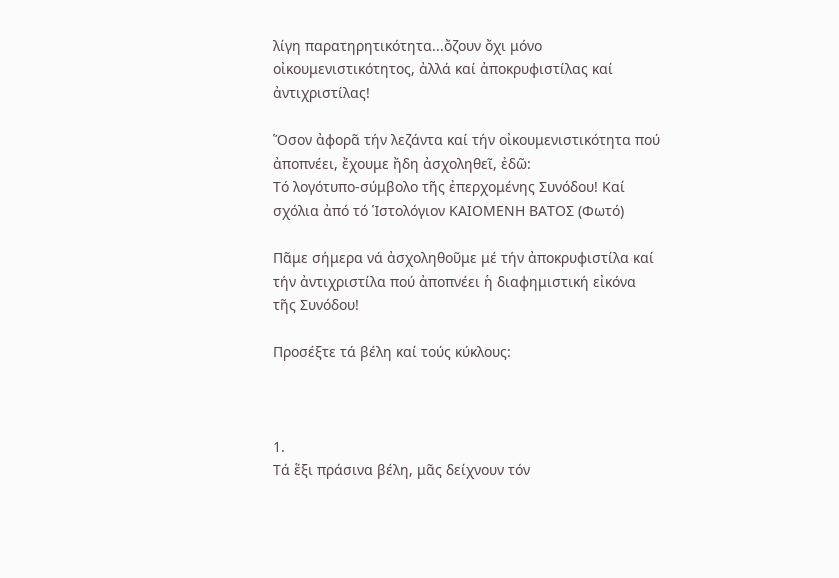λίγη παρατηρητικότητα...ὄζουν ὄχι μόνο οἰκουμενιστικότητος, ἀλλά καί ἀποκρυφιστίλας καί ἀντιχριστίλας!

Ὅσον ἀφορᾶ τήν λεζάντα καί τήν οἰκουμενιστικότητα πού ἀποπνέει, ἔχουμε ἤδη ἀσχοληθεῖ, ἐδῶ:
Τό λογότυπο-σύμβολο τῆς ἐπερχομένης Συνόδου! Καί σχόλια ἀπό τό Ἱστολόγιον ΚΑΙΟΜΕΝΗ ΒΑΤΟΣ (Φωτό)

Πᾶμε σήμερα νά ἀσχοληθοῦμε μέ τήν ἀποκρυφιστίλα καί τήν ἀντιχριστίλα πού ἀποπνέει ἡ διαφημιστική εἰκόνα τῆς Συνόδου!

Προσέξτε τά βέλη καί τούς κύκλους:



1.
Τά ἕξι πράσινα βέλη, μᾶς δείχνουν τόν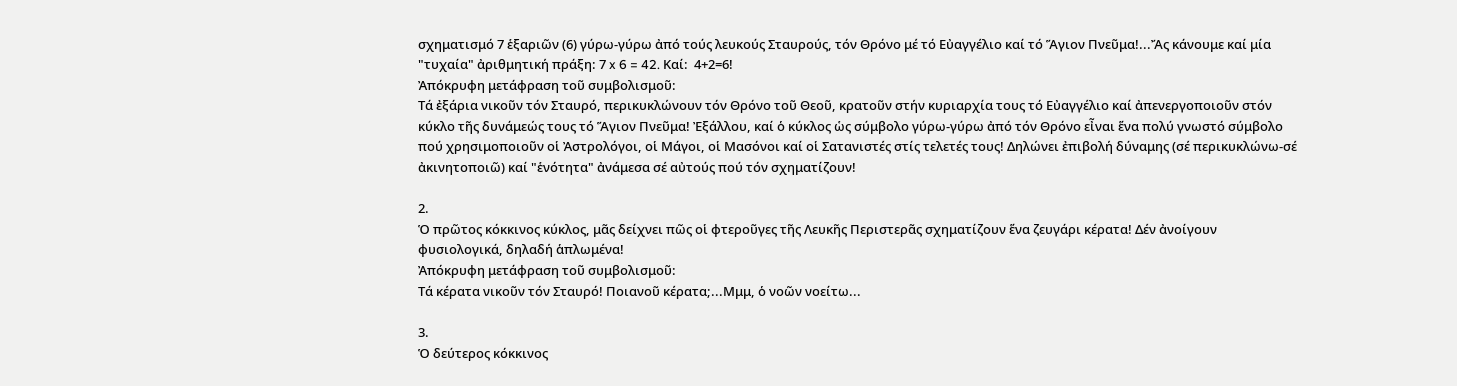σχηματισμό 7 ἑξαριῶν (6) γύρω-γύρω ἀπό τούς λευκούς Σταυρούς, τόν Θρόνο μέ τό Εὐαγγέλιο καί τό Ἅγιον Πνεῦμα!...Ἄς κάνουμε καί μία "τυχαία" ἀριθμητική πράξη: 7 x 6 = 42. Καί:  4+2=6!
Ἀπόκρυφη μετάφραση τοῦ συμβολισμοῦ:
Τά ἐξάρια νικοῦν τόν Σταυρό, περικυκλώνουν τόν Θρόνο τοῦ Θεοῦ, κρατοῦν στήν κυριαρχία τους τό Εὐαγγέλιο καί ἀπενεργοποιοῦν στόν κύκλο τῆς δυνάμεώς τους τό Ἅγιον Πνεῦμα! Ἐξάλλου, καί ὁ κύκλος ὡς σύμβολο γύρω-γύρω ἀπό τόν Θρόνο εἶναι ἕνα πολύ γνωστό σύμβολο πού χρησιμοποιοῦν οἱ Ἀστρολόγοι, οἱ Μάγοι, οἱ Μασόνοι καί οἱ Σατανιστές στίς τελετές τους! Δηλώνει ἐπιβολή δύναμης (σέ περικυκλώνω-σέ ἀκινητοποιῶ) καί "ἑνότητα" ἀνάμεσα σέ αὐτούς πού τόν σχηματίζουν!

2.
Ὁ πρῶτος κόκκινος κύκλος, μᾶς δείχνει πῶς οἱ φτεροῦγες τῆς Λευκῆς Περιστερᾶς σχηματίζουν ἕνα ζευγάρι κέρατα! Δέν ἀνοίγουν φυσιολογικά, δηλαδή ἁπλωμένα!
Ἀπόκρυφη μετάφραση τοῦ συμβολισμοῦ:
Τά κέρατα νικοῦν τόν Σταυρό! Ποιανοῦ κέρατα;...Μμμ, ὁ νοῶν νοείτω...

3.
Ὁ δεύτερος κόκκινος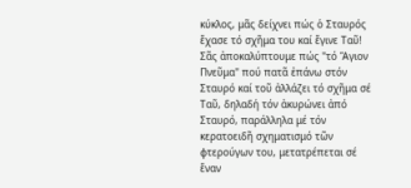κύκλος, μᾶς δείχνει πώς ὁ Σταυρός ἔχασε τό σχῆμα του καί ἔγινε Ταῦ! Σᾶς ἀποκαλύπτουμε πώς "τό Ἅγιον Πνεῦμα" πού πατᾶ ἐπάνω στόν Σταυρό καί τοῦ ἀλλάζει τό σχῆμα σέ Ταῦ, δηλαδή τόν ἀκυρώνει ἀπό Σταυρό, παράλληλα μέ τόν κερατοειδῆ σχηματισμό τῶν φτερούγων του, μετατρέπεται σέ ἕναν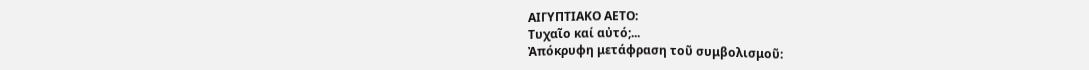ΑΙΓΥΠΤΙΑΚΟ ΑΕΤΟ:
Τυχαῖο καί αὐτό;...
Ἀπόκρυφη μετάφραση τοῦ συμβολισμοῦ: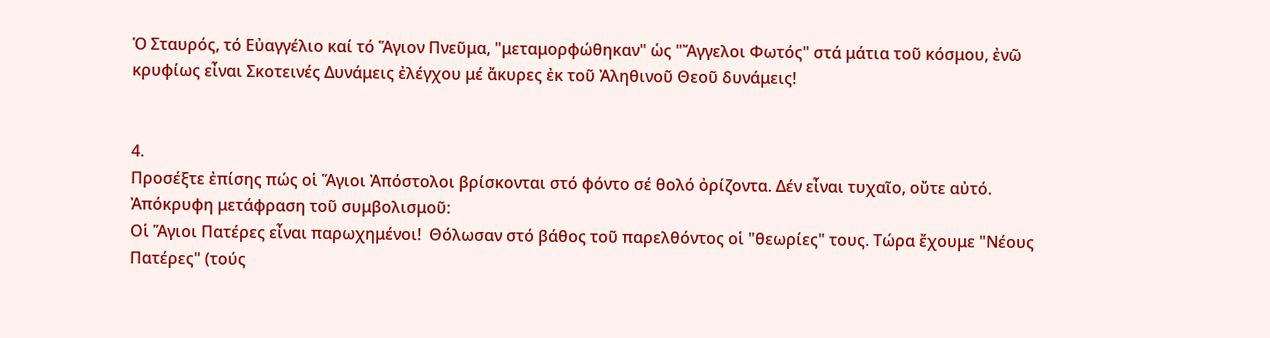Ὁ Σταυρός, τό Εὐαγγέλιο καί τό Ἅγιον Πνεῦμα, "μεταμορφώθηκαν" ὡς "Ἄγγελοι Φωτός" στά μάτια τοῦ κόσμου, ἐνῶ κρυφίως εἶναι Σκοτεινές Δυνάμεις ἐλέγχου μέ ἄκυρες ἐκ τοῦ Ἀληθινοῦ Θεοῦ δυνάμεις!


4.
Προσέξτε ἐπίσης πώς οἱ Ἅγιοι Ἀπόστολοι βρίσκονται στό φόντο σέ θολό ὀρίζοντα. Δέν εἶναι τυχαῖο, οὔτε αὐτό.
Ἀπόκρυφη μετάφραση τοῦ συμβολισμοῦ:
Οἱ Ἅγιοι Πατέρες εἶναι παρωχημένοι!  Θόλωσαν στό βάθος τοῦ παρελθόντος οἱ "θεωρίες" τους. Τώρα ἔχουμε "Νέους Πατέρες" (τούς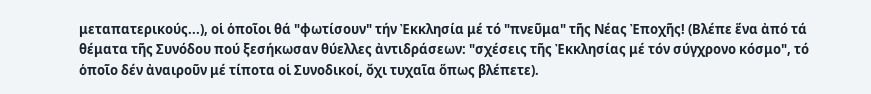μεταπατερικούς...), οἱ ὁποῖοι θά "φωτίσουν" τήν Ἐκκλησία μέ τό "πνεῦμα" τῆς Νέας Ἐποχῆς! (Βλέπε ἕνα ἀπό τά θέματα τῆς Συνόδου πού ξεσήκωσαν θύελλες ἀντιδράσεων: "σχέσεις τῆς Ἐκκλησίας μέ τόν σύγχρονο κόσμο", τό ὁποῖο δέν ἀναιροῦν μέ τίποτα οἱ Συνοδικοί, ὄχι τυχαῖα ὅπως βλέπετε).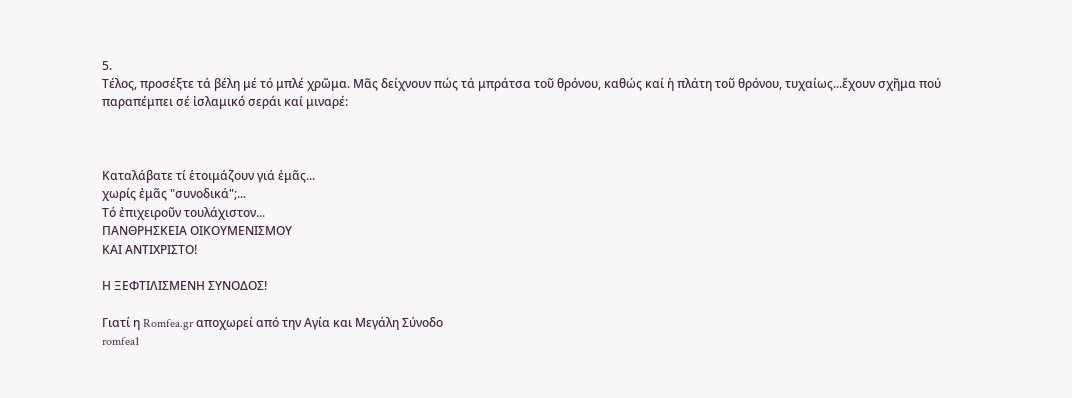5.
Τέλος, προσέξτε τά βέλη μέ τό μπλέ χρῶμα. Μᾶς δείχνουν πώς τά μπράτσα τοῦ θρόνου, καθώς καί ἡ πλάτη τοῦ θρόνου, τυχαίως...ἔχουν σχῆμα πού παραπέμπει σέ ἰσλαμικό σεράι καί μιναρέ:



Καταλάβατε τί ἑτοιμάζουν γιά ἐμᾶς...
χωρίς ἐμᾶς "συνοδικά";...
Τό ἐπιχειροῦν τουλάχιστον...
ΠΑΝΘΡΗΣΚΕΙΑ ΟΙΚΟΥΜΕΝΙΣΜΟΥ
ΚΑΙ ΑΝΤΙΧΡΙΣΤΟ!

Η ΞΕΦΤΙΛΙΣΜΕΝΗ ΣΥΝΟΔΟΣ!

Γιατί η Romfea.gr αποχωρεί από την Αγία και Μεγάλη Σύνοδο
romfea1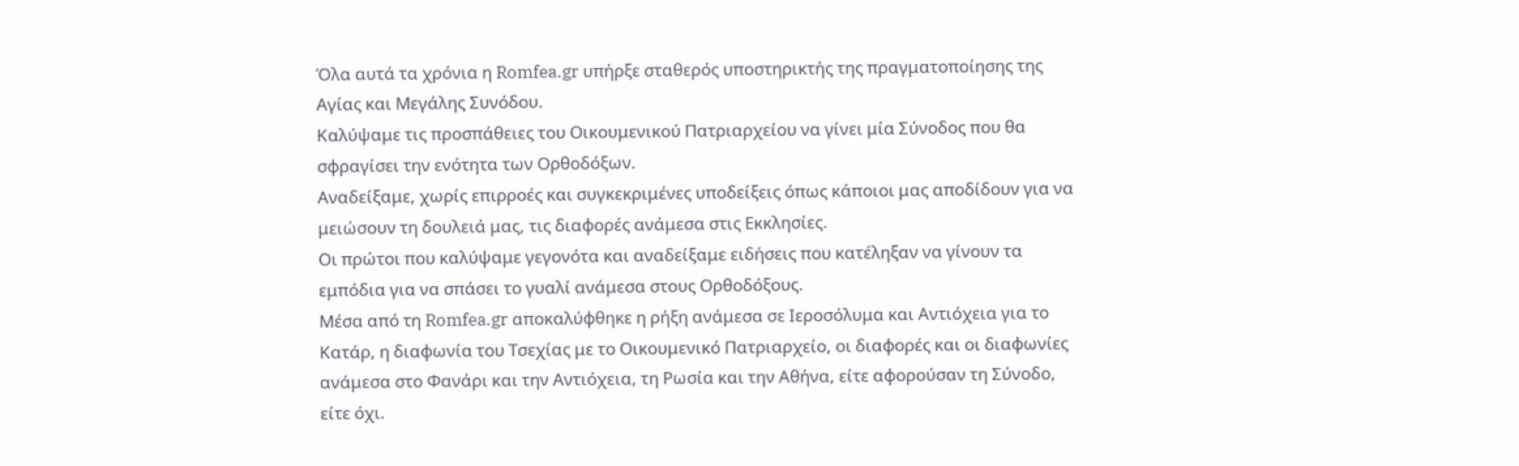Όλα αυτά τα χρόνια η Romfea.gr υπήρξε σταθερός υποστηρικτής της πραγματοποίησης της Αγίας και Μεγάλης Συνόδου.
Καλύψαμε τις προσπάθειες του Οικουμενικού Πατριαρχείου να γίνει μία Σύνοδος που θα σφραγίσει την ενότητα των Ορθοδόξων.
Αναδείξαμε, χωρίς επιρροές και συγκεκριμένες υποδείξεις όπως κάποιοι μας αποδίδουν για να μειώσουν τη δουλειά μας, τις διαφορές ανάμεσα στις Εκκλησίες.
Οι πρώτοι που καλύψαμε γεγονότα και αναδείξαμε ειδήσεις που κατέληξαν να γίνουν τα εμπόδια για να σπάσει το γυαλί ανάμεσα στους Ορθοδόξους.
Μέσα από τη Romfea.gr αποκαλύφθηκε η ρήξη ανάμεσα σε Ιεροσόλυμα και Αντιόχεια για το Κατάρ, η διαφωνία του Τσεχίας με το Οικουμενικό Πατριαρχείο, οι διαφορές και οι διαφωνίες ανάμεσα στο Φανάρι και την Αντιόχεια, τη Ρωσία και την Αθήνα, είτε αφορούσαν τη Σύνοδο, είτε όχι.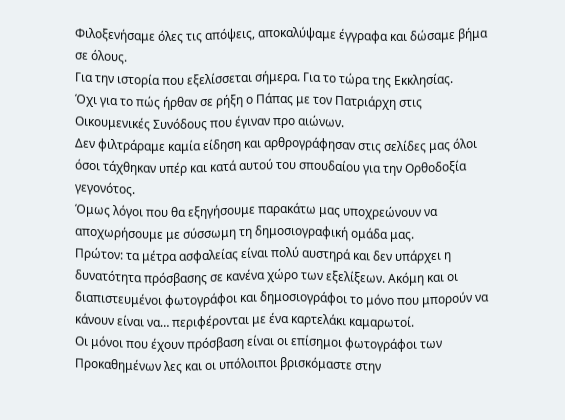Φιλοξενήσαμε όλες τις απόψεις, αποκαλύψαμε έγγραφα και δώσαμε βήμα σε όλους.
Για την ιστορία που εξελίσσεται σήμερα. Για το τώρα της Εκκλησίας.
Όχι για το πώς ήρθαν σε ρήξη ο Πάπας με τον Πατριάρχη στις Οικουμενικές Συνόδους που έγιναν προ αιώνων.
Δεν φιλτράραμε καμία είδηση και αρθρογράφησαν στις σελίδες μας όλοι όσοι τάχθηκαν υπέρ και κατά αυτού του σπουδαίου για την Ορθοδοξία γεγονότος.
Όμως λόγοι που θα εξηγήσουμε παρακάτω μας υποχρεώνουν να αποχωρήσουμε με σύσσωμη τη δημοσιογραφική ομάδα μας.
Πρώτον: τα μέτρα ασφαλείας είναι πολύ αυστηρά και δεν υπάρχει η δυνατότητα πρόσβασης σε κανένα χώρο των εξελίξεων. Ακόμη και οι διαπιστευμένοι φωτογράφοι και δημοσιογράφοι το μόνο που μπορούν να κάνουν είναι να… περιφέρονται με ένα καρτελάκι καμαρωτοί.
Οι μόνοι που έχουν πρόσβαση είναι οι επίσημοι φωτογράφοι των Προκαθημένων λες και οι υπόλοιποι βρισκόμαστε στην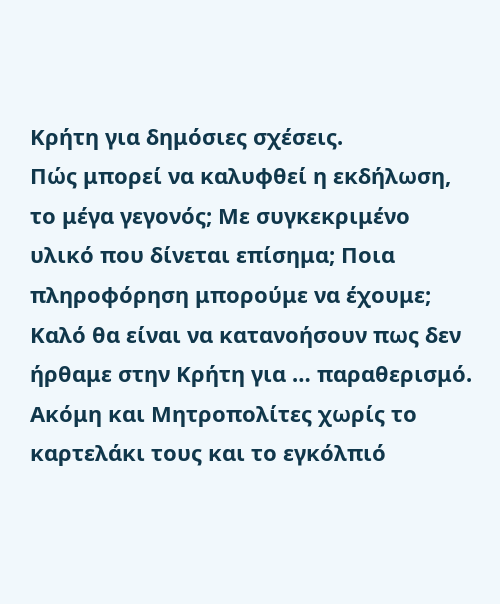Κρήτη για δημόσιες σχέσεις.
Πώς μπορεί να καλυφθεί η εκδήλωση, το μέγα γεγονός; Με συγκεκριμένο υλικό που δίνεται επίσημα; Ποια πληροφόρηση μπορούμε να έχουμε;
Καλό θα είναι να κατανοήσουν πως δεν ήρθαμε στην Κρήτη για … παραθερισμό.
Ακόμη και Μητροπολίτες χωρίς το καρτελάκι τους και το εγκόλπιό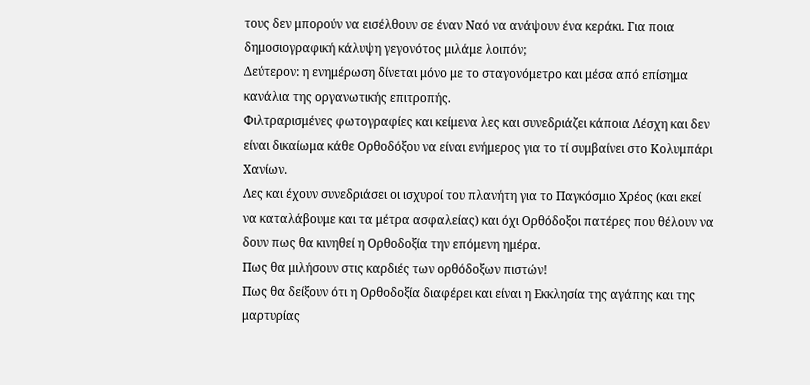τους δεν μπορούν να εισέλθουν σε έναν Ναό να ανάψουν ένα κεράκι. Για ποια δημοσιογραφική κάλυψη γεγονότος μιλάμε λοιπόν;
Δεύτερον: η ενημέρωση δίνεται μόνο με το σταγονόμετρο και μέσα από επίσημα κανάλια της οργανωτικής επιτροπής.
Φιλτραρισμένες φωτογραφίες και κείμενα λες και συνεδριάζει κάποια Λέσχη και δεν είναι δικαίωμα κάθε Ορθοδόξου να είναι ενήμερος για το τί συμβαίνει στο Κολυμπάρι Χανίων.
Λες και έχουν συνεδριάσει οι ισχυροί του πλανήτη για το Παγκόσμιο Χρέος (και εκεί να καταλάβουμε και τα μέτρα ασφαλείας) και όχι Ορθόδοξοι πατέρες που θέλουν να δουν πως θα κινηθεί η Ορθοδοξία την επόμενη ημέρα.
Πως θα μιλήσουν στις καρδιές των ορθόδοξων πιστών!
Πως θα δείξουν ότι η Ορθοδοξία διαφέρει και είναι η Εκκλησία της αγάπης και της μαρτυρίας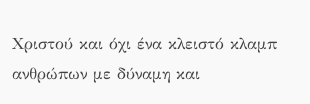Χριστού και όχι ένα κλειστό κλαμπ ανθρώπων με δύναμη και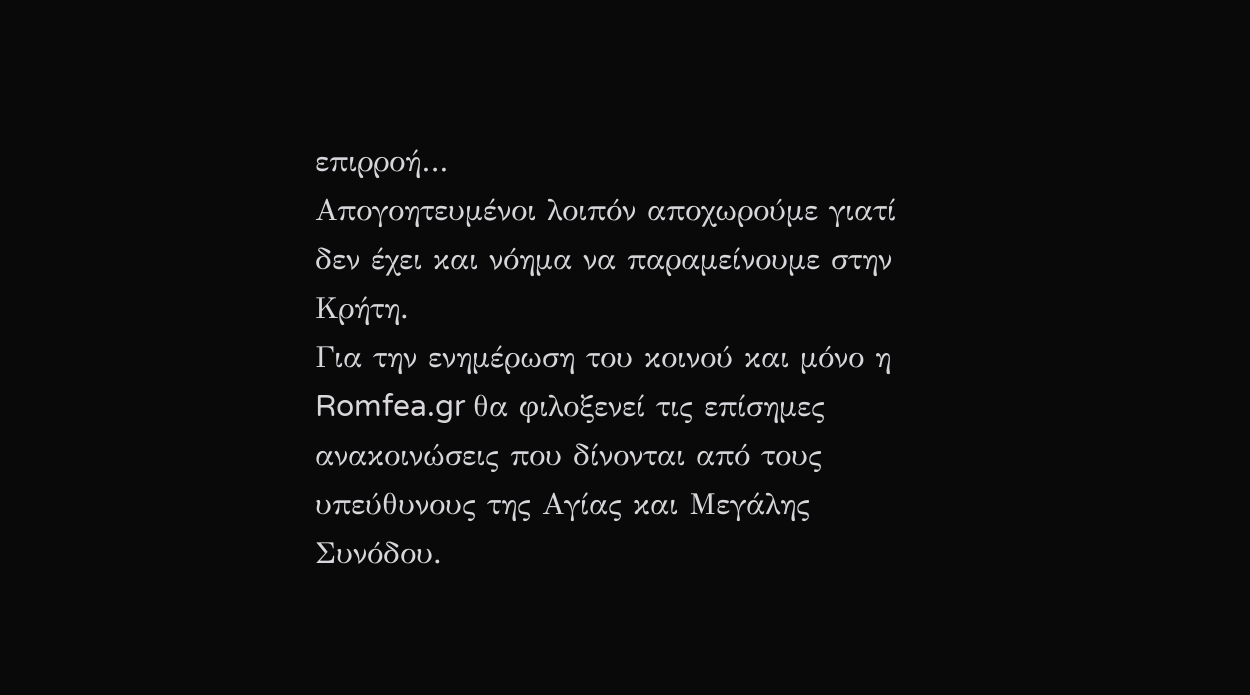επιρροή…
Απογοητευμένοι λοιπόν αποχωρούμε γιατί δεν έχει και νόημα να παραμείνουμε στην Κρήτη.
Για την ενημέρωση του κοινού και μόνο η Romfea.gr θα φιλοξενεί τις επίσημες ανακοινώσεις που δίνονται από τους υπεύθυνους της Αγίας και Μεγάλης Συνόδου.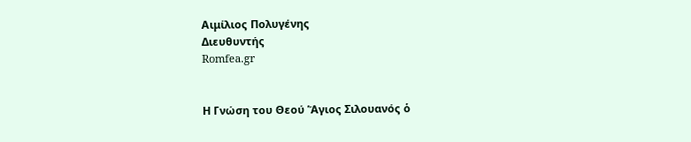Αιμίλιος Πολυγένης
Διευθυντής
Romfea.gr


Η Γνώση του Θεού Ἅγιος Σιλουανός ὁ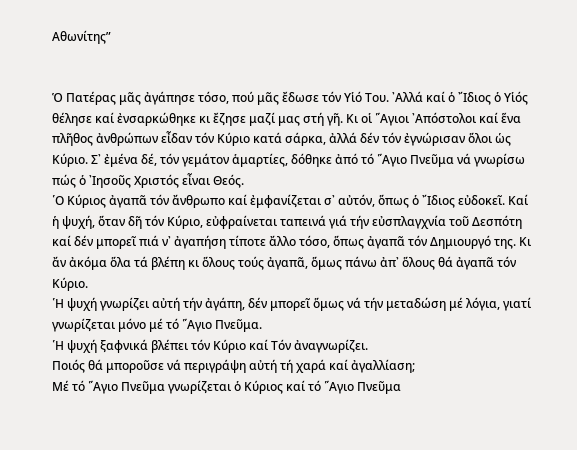Αθωνίτης”


Ὁ Πατέρας μᾶς ἀγάπησε τόσο, πού μᾶς ἔδωσε τόν Υἱό Του. ᾿Αλλά καί ὁ ῎Ιδιος ὁ Υἱός θέλησε καί ἐνσαρκώθηκε κι ἔζησε μαζί μας στή γῆ. Κι οἱ ῞Αγιοι ᾿Απόστολοι καί ἕνα πλῆθος ἀνθρώπων εἶδαν τόν Κύριο κατά σάρκα, ἀλλά δέν τόν ἐγνώρισαν ὅλοι ὡς Κύριο. Σ᾿ ἐμένα δέ, τόν γεμάτον ἁμαρτίες, δόθηκε ἀπό τό ῞Αγιο Πνεῦμα νά γνωρίσω πώς ὁ ᾿Ιησοῦς Χριστός εἶναι Θεός.
῾Ο Κύριος ἀγαπᾶ τόν ἄνθρωπο καί ἐμφανίζεται σ᾿ αὐτόν, ὅπως ὁ ῎Ιδιος εὐδοκεῖ. Καί ἡ ψυχή, ὅταν δῆ τόν Κύριο, εὐφραίνεται ταπεινά γιά τήν εὐσπλαγχνία τοῦ Δεσπότη καί δέν μπορεῖ πιά ν᾿ ἀγαπήση τίποτε ἄλλο τόσο, ὅπως ἀγαπᾶ τόν Δημιουργό της. Κι ἄν ἀκόμα ὅλα τά βλέπη κι ὅλους τούς ἀγαπᾶ, ὅμως πάνω ἀπ᾿ ὅλους θά ἀγαπᾶ τόν Κύριο.
῾Η ψυχή γνωρίζει αὐτή τήν ἀγάπη, δέν μπορεῖ ὅμως νά τήν μεταδώση μέ λόγια, γιατί γνωρίζεται μόνο μέ τό ῞Αγιο Πνεῦμα.
῾Η ψυχή ξαφνικά βλέπει τόν Κύριο καί Τόν ἀναγνωρίζει.
Ποιός θά μποροῦσε νά περιγράψη αὐτή τή χαρά καί ἀγαλλίαση;
Μέ τό ῞Αγιο Πνεῦμα γνωρίζεται ὁ Κύριος καί τό ῞Αγιο Πνεῦμα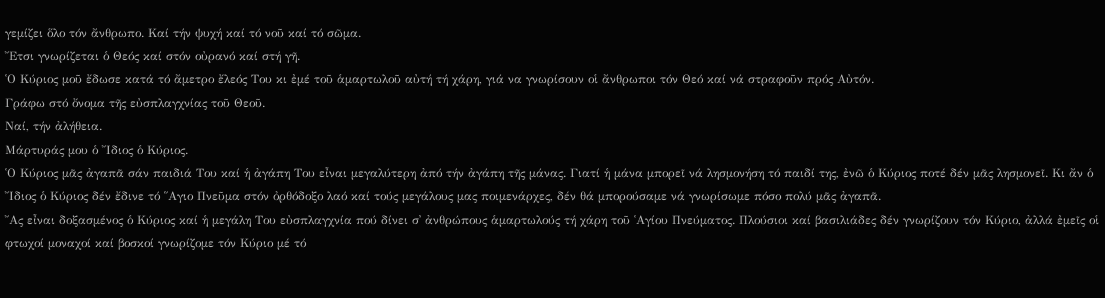γεμίζει ὅλο τόν ἄνθρωπο. Καί τήν ψυχή καί τό νοῦ καί τό σῶμα.
῎Ετσι γνωρίζεται ὁ Θεός καί στόν οὐρανό καί στή γῆ.
῾Ο Κύριος μοῦ ἔδωσε κατά τό ἄμετρο ἔλεός Του κι ἐμέ τοῦ ἁμαρτωλοῦ αὐτή τή χάρη, γιά να γνωρίσουν οἱ ἄνθρωποι τόν Θεό καί νά στραφοῦν πρός Αὐτόν.
Γράφω στό ὄνομα τῆς εὐσπλαγχνίας τοῦ Θεοῦ.
Ναί, τήν ἀλήθεια.
Μάρτυράς μου ὁ ῎Ιδιος ὁ Κύριος.
῾Ο Κύριος μᾶς ἀγαπᾶ σάν παιδιά Του καί ἡ ἀγάπη Του εἶναι μεγαλύτερη ἀπό τήν ἀγάπη τῆς μάνας. Γιατί ἡ μάνα μπορεῖ νά λησμονήση τό παιδί της, ἐνῶ ὁ Κύριος ποτέ δέν μᾶς λησμονεῖ. Κι ἄν ὁ ῎Ιδιος ὁ Κύριος δέν ἔδινε τό ῞Αγιο Πνεῦμα στόν ὀρθόδοξο λαό καί τούς μεγάλους μας ποιμενάρχες, δέν θά μπορούσαμε νά γνωρίσωμε πόσο πολύ μᾶς ἀγαπᾶ.
῎Ας εἶναι δοξασμένος ὁ Κύριος καί ἡ μεγάλη Του εὐσπλαγχνία πού δίνει σ᾿ ἀνθρώπους ἁμαρτωλούς τή χάρη τοῦ ῾Αγίου Πνεύματος. Πλούσιοι καί βασιλιάδες δέν γνωρίζουν τόν Κύριο, ἀλλά ἐμεῖς οἱ φτωχοί μοναχοί καί βοσκοί γνωρίζομε τόν Κύριο μέ τό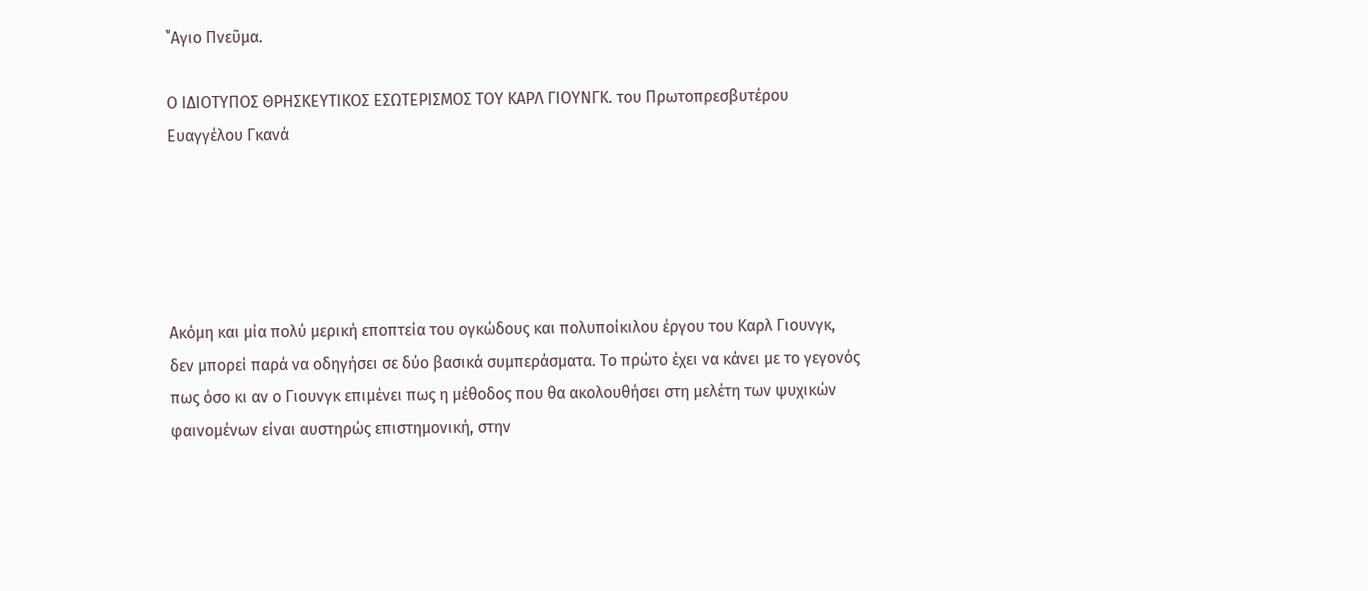῞Αγιο Πνεῦμα.

Ο ΙΔΙΟΤΥΠΟΣ ΘΡΗΣΚΕΥΤΙΚΟΣ ΕΣΩΤΕΡΙΣΜΟΣ ΤΟΥ ΚΑΡΛ ΓΙΟΥΝΓΚ. του Πρωτοπρεσβυτέρου Ευαγγέλου Γκανά





Ακόμη και μία πολύ μερική εποπτεία του ογκώδους και πολυποίκιλου έργου του Καρλ Γιουνγκ, δεν μπορεί παρά να οδηγήσει σε δύο βασικά συμπεράσματα. Το πρώτο έχει να κάνει με το γεγονός πως όσο κι αν ο Γιουνγκ επιμένει πως η μέθοδος που θα ακολουθήσει στη μελέτη των ψυχικών φαινομένων είναι αυστηρώς επιστημονική, στην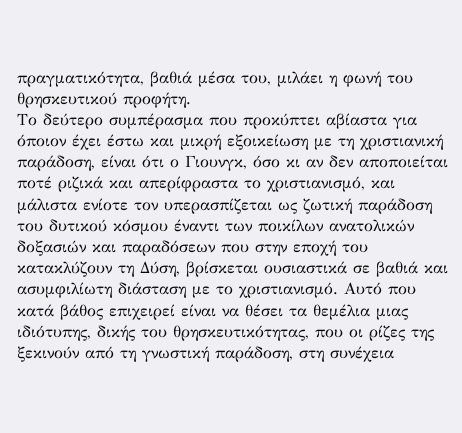πραγματικότητα, βαθιά μέσα του, μιλάει η φωνή του θρησκευτικού προφήτη.
Το δεύτερο συμπέρασμα που προκύπτει αβίαστα για όποιον έχει έστω και μικρή εξοικείωση με τη χριστιανική παράδοση, είναι ότι ο Γιουνγκ, όσο κι αν δεν αποποιείται ποτέ ριζικά και απερίφραστα το χριστιανισμό, και μάλιστα ενίοτε τον υπερασπίζεται ως ζωτική παράδοση του δυτικού κόσμου έναντι των ποικίλων ανατολικών δοξασιών και παραδόσεων που στην εποχή του κατακλύζουν τη Δύση, βρίσκεται ουσιαστικά σε βαθιά και ασυμφιλίωτη διάσταση με το χριστιανισμό. Αυτό που κατά βάθος επιχειρεί είναι να θέσει τα θεμέλια μιας ιδιότυπης, δικής του θρησκευτικότητας, που οι ρίζες της ξεκινούν από τη γνωστική παράδοση, στη συνέχεια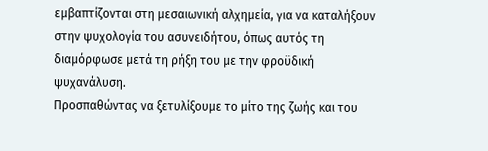εμβαπτίζονται στη μεσαιωνική αλχημεία, για να καταλήξουν στην ψυχολογία του ασυνειδήτου, όπως αυτός τη διαμόρφωσε μετά τη ρήξη του με την φροϋδική ψυχανάλυση.
Προσπαθώντας να ξετυλίξουμε το μίτο της ζωής και του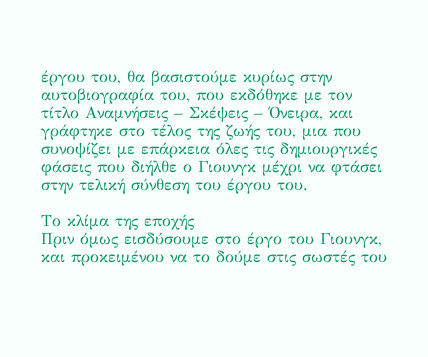έργου του, θα βασιστούμε κυρίως στην αυτοβιογραφία του, που εκδόθηκε με τον τίτλο Αναμνήσεις – Σκέψεις – Όνειρα, και γράφτηκε στο τέλος της ζωής του, μια που συνοψίζει με επάρκεια όλες τις δημιουργικές φάσεις που διήλθε ο Γιουνγκ μέχρι να φτάσει στην τελική σύνθεση του έργου του.

Το κλίμα της εποχής
Πριν όμως εισδύσουμε στο έργο του Γιουνγκ, και προκειμένου να το δούμε στις σωστές του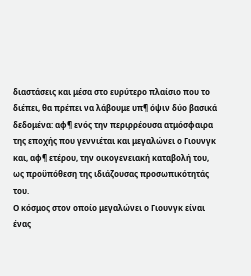διαστάσεις και μέσα στο ευρύτερο πλαίσιο που το διέπει, θα πρέπει να λάβουμε υπ¶ όψιν δύο βασικά δεδομένα: αφ¶ ενός την περιρρέουσα ατμόσφαιρα της εποχής που γεννιέται και μεγαλώνει ο Γιουνγκ και, αφ¶ ετέρου, την οικογενειακή καταβολή του, ως προϋπόθεση της ιδιάζουσας προσωπικότητάς του.
Ο κόσμος στον οποίο μεγαλώνει ο Γιουνγκ είναι ένας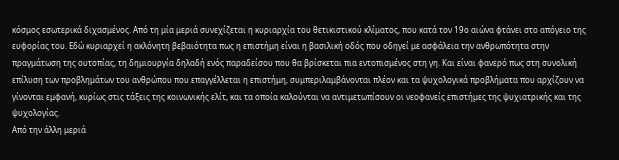κόσμος εσωτερικά διχασμένος. Από τη μία μεριά συνεχίζεται η κυριαρχία του θετικιστικού κλίματος, που κατά τον 19ο αιώνα φτάνει στο απόγειο της ευφορίας του. Εδώ κυριαρχεί η ακλόνητη βεβαιότητα πως η επιστήμη είναι η βασιλική οδός που οδηγεί με ασφάλεια την ανθρωπότητα στην πραγμάτωση της ουτοπίας, τη δημιουργία δηλαδή ενός παραδείσου που θα βρίσκεται πια εντοπισμένος στη γη. Και είναι φανερό πως στη συνολική επίλυση των προβλημάτων του ανθρώπου που επαγγέλλεται η επιστήμη, συμπεριλαμβάνονται πλέον και τα ψυχολογικά προβλήματα που αρχίζουν να γίνονται εμφανή, κυρίως στις τάξεις της κοινωνικής ελίτ, και τα οποία καλούνται να αντιμετωπίσουν οι νεοφανείς επιστήμες της ψυχιατρικής και της ψυχολογίας.
Από την άλλη μεριά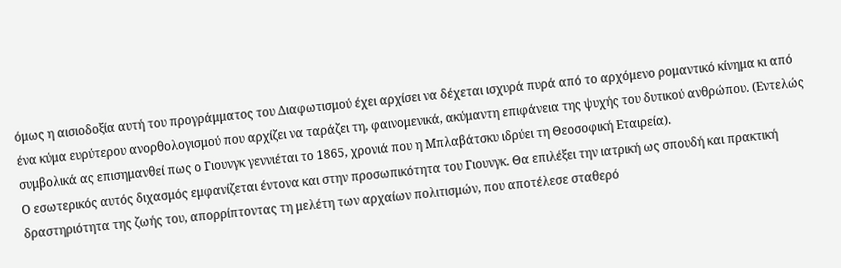όμως η αισιοδοξία αυτή του προγράμματος του Διαφωτισμού έχει αρχίσει να δέχεται ισχυρά πυρά από το αρχόμενο ρομαντικό κίνημα κι από ένα κύμα ευρύτερου ανορθολογισμού που αρχίζει να ταράζει τη, φαινομενικά, ακύμαντη επιφάνεια της ψυχής του δυτικού ανθρώπου. (Εντελώς συμβολικά ας επισημανθεί πως ο Γιουνγκ γεννιέται το 1865, χρονιά που η Μπλαβάτσκυ ιδρύει τη Θεοσοφική Εταιρεία).
Ο εσωτερικός αυτός διχασμός εμφανίζεται έντονα και στην προσωπικότητα του Γιουνγκ. Θα επιλέξει την ιατρική ως σπουδή και πρακτική δραστηριότητα της ζωής του, απορρίπτοντας τη μελέτη των αρχαίων πολιτισμών, που αποτέλεσε σταθερό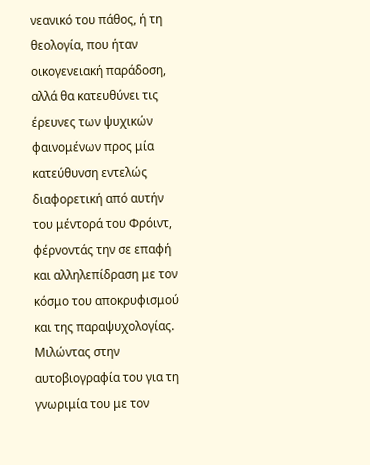νεανικό του πάθος, ή τη θεολογία, που ήταν οικογενειακή παράδοση, αλλά θα κατευθύνει τις έρευνες των ψυχικών φαινομένων προς μία κατεύθυνση εντελώς διαφορετική από αυτήν του μέντορά του Φρόιντ, φέρνοντάς την σε επαφή και αλληλεπίδραση με τον κόσμο του αποκρυφισμού και της παραψυχολογίας.
Μιλώντας στην αυτοβιογραφία του για τη γνωριμία του με τον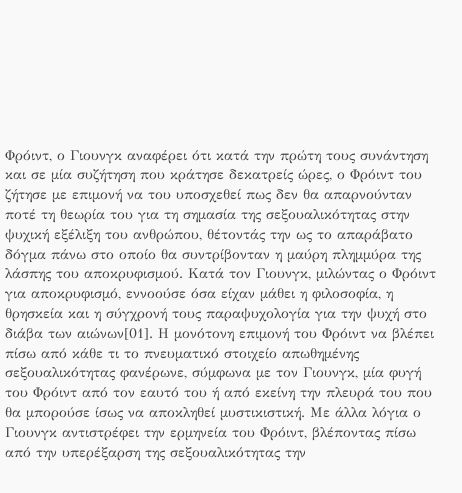Φρόιντ, ο Γιουνγκ αναφέρει ότι κατά την πρώτη τους συνάντηση και σε μία συζήτηση που κράτησε δεκατρείς ώρες, ο Φρόιντ του ζήτησε με επιμονή να του υποσχεθεί πως δεν θα απαρνούνταν ποτέ τη θεωρία του για τη σημασία της σεξουαλικότητας στην ψυχική εξέλιξη του ανθρώπου, θέτοντάς την ως το απαράβατο δόγμα πάνω στο οποίο θα συντρίβονταν η μαύρη πλημμύρα της λάσπης του αποκρυφισμού. Κατά τον Γιουνγκ, μιλώντας ο Φρόιντ για αποκρυφισμό, εννοούσε όσα είχαν μάθει η φιλοσοφία, η θρησκεία και η σύγχρονή τους παραψυχολογία για την ψυχή στο διάβα των αιώνων[01]. Η μονότονη επιμονή του Φρόιντ να βλέπει πίσω από κάθε τι το πνευματικό στοιχείο απωθημένης σεξουαλικότητας φανέρωνε, σύμφωνα με τον Γιουνγκ, μία φυγή του Φρόιντ από τον εαυτό του ή από εκείνη την πλευρά του που θα μπορούσε ίσως να αποκληθεί μυστικιστική. Με άλλα λόγια ο Γιουνγκ αντιστρέφει την ερμηνεία του Φρόιντ, βλέποντας πίσω από την υπερέξαρση της σεξουαλικότητας την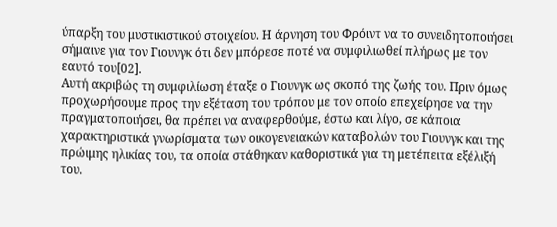ύπαρξη του μυστικιστικού στοιχείου. Η άρνηση του Φρόιντ να το συνειδητοποιήσει σήμαινε για τον Γιουνγκ ότι δεν μπόρεσε ποτέ να συμφιλιωθεί πλήρως με τον εαυτό του[02].
Αυτή ακριβώς τη συμφιλίωση έταξε ο Γιουνγκ ως σκοπό της ζωής του. Πριν όμως προχωρήσουμε προς την εξέταση του τρόπου με τον οποίο επεχείρησε να την πραγματοποιήσει, θα πρέπει να αναφερθούμε, έστω και λίγο, σε κάποια χαρακτηριστικά γνωρίσματα των οικογενειακών καταβολών του Γιουνγκ και της πρώιμης ηλικίας του, τα οποία στάθηκαν καθοριστικά για τη μετέπειτα εξέλιξή του.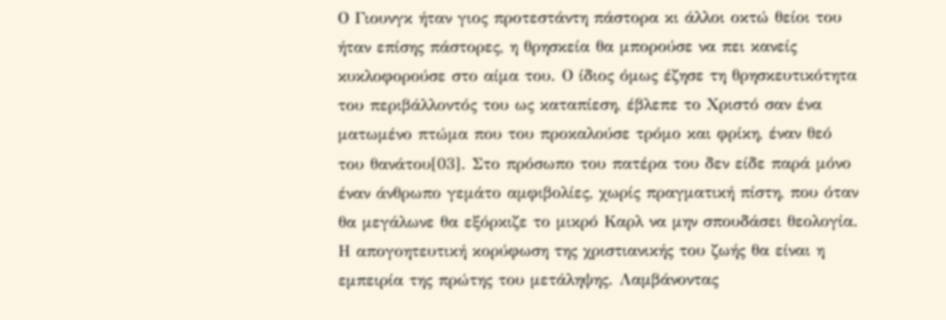Ο Γιουνγκ ήταν γιος προτεστάντη πάστορα κι άλλοι οκτώ θείοι του ήταν επίσης πάστορες, η θρησκεία θα μπορούσε να πει κανείς κυκλοφορούσε στο αίμα του. Ο ίδιος όμως έζησε τη θρησκευτικότητα του περιβάλλοντός του ως καταπίεση, έβλεπε το Χριστό σαν ένα ματωμένο πτώμα που του προκαλούσε τρόμο και φρίκη, έναν θεό του θανάτου[03]. Στο πρόσωπο του πατέρα του δεν είδε παρά μόνο έναν άνθρωπο γεμάτο αμφιβολίες, χωρίς πραγματική πίστη, που όταν θα μεγάλωνε θα εξόρκιζε το μικρό Καρλ να μην σπουδάσει θεολογία. Η απογοητευτική κορύφωση της χριστιανικής του ζωής θα είναι η εμπειρία της πρώτης του μετάληψης. Λαμβάνοντας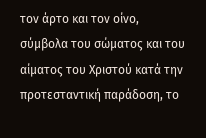τον άρτο και τον οίνο, σύμβολα του σώματος και του αίματος του Χριστού κατά την προτεσταντική παράδοση, το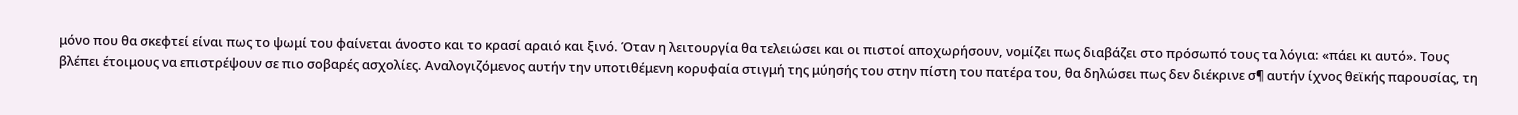μόνο που θα σκεφτεί είναι πως το ψωμί του φαίνεται άνοστο και το κρασί αραιό και ξινό. Όταν η λειτουργία θα τελειώσει και οι πιστοί αποχωρήσουν, νομίζει πως διαβάζει στο πρόσωπό τους τα λόγια: «πάει κι αυτό». Τους βλέπει έτοιμους να επιστρέψουν σε πιο σοβαρές ασχολίες. Αναλογιζόμενος αυτήν την υποτιθέμενη κορυφαία στιγμή της μύησής του στην πίστη του πατέρα του, θα δηλώσει πως δεν διέκρινε σ¶ αυτήν ίχνος θεϊκής παρουσίας, τη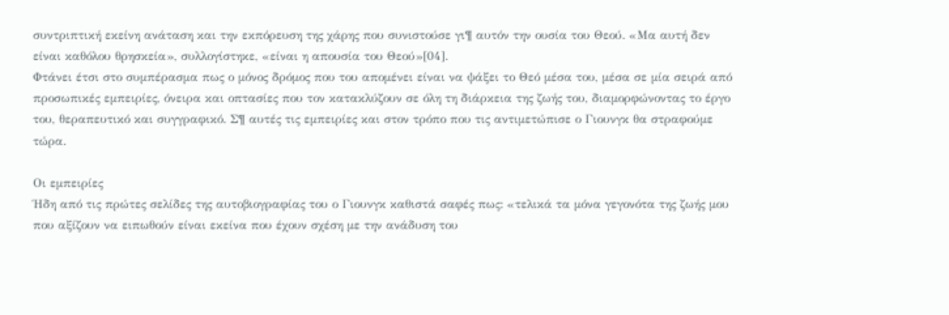συντριπτική εκείνη ανάταση και την εκπόρευση της χάρης που συνιστούσε γι¶ αυτόν την ουσία του Θεού. «Μα αυτή δεν είναι καθόλου θρησκεία», συλλογίστηκε, «είναι η απουσία του Θεού»[04].
Φτάνει έτσι στο συμπέρασμα πως ο μόνος δρόμος που του απομένει είναι να ψάξει το Θεό μέσα του, μέσα σε μία σειρά από προσωπικές εμπειρίες, όνειρα και οπτασίες που τον κατακλύζουν σε όλη τη διάρκεια της ζωής του, διαμορφώνοντας το έργο του, θεραπευτικό και συγγραφικό. Σ¶ αυτές τις εμπειρίες και στον τρόπο που τις αντιμετώπισε ο Γιουνγκ θα στραφούμε τώρα.

Οι εμπειρίες
Ήδη από τις πρώτες σελίδες της αυτοβιογραφίας του ο Γιουνγκ καθιστά σαφές πως: «τελικά τα μόνα γεγονότα της ζωής μου που αξίζουν να ειπωθούν είναι εκείνα που έχουν σχέση με την ανάδυση του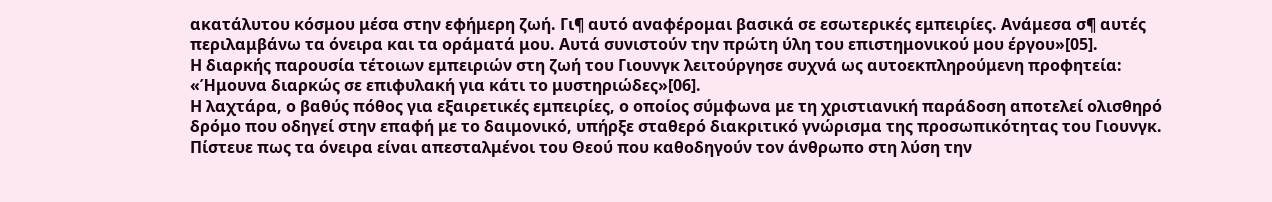ακατάλυτου κόσμου μέσα στην εφήμερη ζωή. Γι¶ αυτό αναφέρομαι βασικά σε εσωτερικές εμπειρίες. Ανάμεσα σ¶ αυτές περιλαμβάνω τα όνειρα και τα οράματά μου. Αυτά συνιστούν την πρώτη ύλη του επιστημονικού μου έργου»[05].
Η διαρκής παρουσία τέτοιων εμπειριών στη ζωή του Γιουνγκ λειτούργησε συχνά ως αυτοεκπληρούμενη προφητεία: «Ήμουνα διαρκώς σε επιφυλακή για κάτι το μυστηριώδες»[06].
Η λαχτάρα, ο βαθύς πόθος για εξαιρετικές εμπειρίες, ο οποίος σύμφωνα με τη χριστιανική παράδοση αποτελεί ολισθηρό δρόμο που οδηγεί στην επαφή με το δαιμονικό, υπήρξε σταθερό διακριτικό γνώρισμα της προσωπικότητας του Γιουνγκ. Πίστευε πως τα όνειρα είναι απεσταλμένοι του Θεού που καθοδηγούν τον άνθρωπο στη λύση την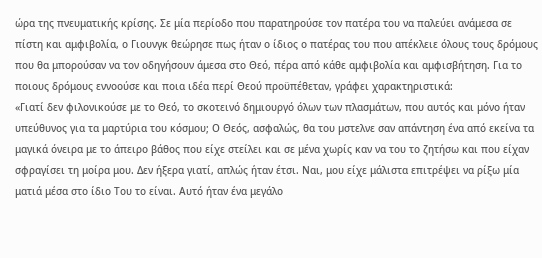ώρα της πνευματικής κρίσης. Σε μία περίοδο που παρατηρούσε τον πατέρα του να παλεύει ανάμεσα σε πίστη και αμφιβολία, ο Γιουνγκ θεώρησε πως ήταν ο ίδιος ο πατέρας του που απέκλειε όλους τους δρόμους που θα μπορούσαν να τον οδηγήσουν άμεσα στο Θεό, πέρα από κάθε αμφιβολία και αμφισβήτηση. Για το ποιους δρόμους εννοούσε και ποια ιδέα περί Θεού προϋπέθεταν, γράφει χαρακτηριστικά:
«Γιατί δεν φιλονικούσε με το Θεό, το σκοτεινό δημιουργό όλων των πλασμάτων, που αυτός και μόνο ήταν υπεύθυνος για τα μαρτύρια του κόσμου; Ο Θεός, ασφαλώς, θα του µστελνε σαν απάντηση ένα από εκείνα τα μαγικά όνειρα με το άπειρο βάθος που είχε στείλει και σε μένα χωρίς καν να του το ζητήσω και που είχαν σφραγίσει τη μοίρα μου. Δεν ήξερα γιατί, απλώς ήταν έτσι. Ναι, μου είχε μάλιστα επιτρέψει να ρίξω μία ματιά μέσα στο ίδιο Του το είναι. Αυτό ήταν ένα μεγάλο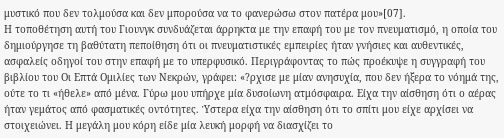μυστικό που δεν τολμούσα και δεν μπορούσα να το φανερώσω στον πατέρα μου»[07].
Η τοποθέτηση αυτή του Γιουνγκ συνδυάζεται άρρηκτα με την επαφή του με τον πνευματισμό, η οποία του δημιούργησε τη βαθύτατη πεποίθηση ότι οι πνευματιστικές εμπειρίες ήταν γνήσιες και αυθεντικές, ασφαλείς οδηγοί του στην επαφή με το υπερφυσικό. Περιγράφοντας το πώς προέκυψε η συγγραφή του βιβλίου του Οι Επτά Ομιλίες των Νεκρών, γράφει: «?ρχισε με μίαν ανησυχία, που δεν ήξερα το νόημά της, ούτε το τι «ήθελε» από μένα. Γύρω μου υπήρχε μία δυσοίωνη ατμόσφαιρα. Είχα την αίσθηση ότι ο αέρας ήταν γεμάτος από φασματικές οντότητες. Ύστερα είχα την αίσθηση ότι το σπίτι μου είχε αρχίσει να στοιχειώνει. Η μεγάλη μου κόρη είδε μία λευκή μορφή να διασχίζει το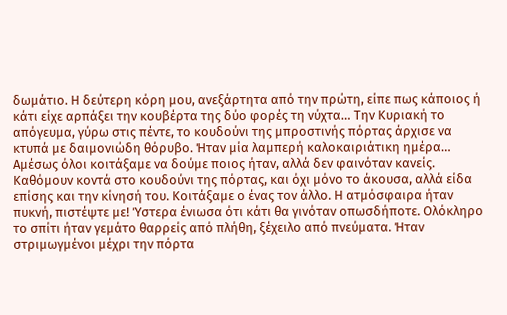δωμάτιο. Η δεύτερη κόρη μου, ανεξάρτητα από την πρώτη, είπε πως κάποιος ή κάτι είχε αρπάξει την κουβέρτα της δύο φορές τη νύχτα… Την Κυριακή το απόγευμα, γύρω στις πέντε, το κουδούνι της μπροστινής πόρτας άρχισε να κτυπά με δαιμονιώδη θόρυβο. Ήταν μία λαμπερή καλοκαιριάτικη ημέρα… Αμέσως όλοι κοιτάξαμε να δούμε ποιος ήταν, αλλά δεν φαινόταν κανείς. Καθόμουν κοντά στο κουδούνι της πόρτας, και όχι μόνο το άκουσα, αλλά είδα επίσης και την κίνησή του. Κοιτάξαμε ο ένας τον άλλο. Η ατμόσφαιρα ήταν πυκνή, πιστέψτε με! Ύστερα ένιωσα ότι κάτι θα γινόταν οπωσδήποτε. Ολόκληρο το σπίτι ήταν γεμάτο θαρρείς από πλήθη, ξέχειλο από πνεύματα. Ήταν στριμωγμένοι μέχρι την πόρτα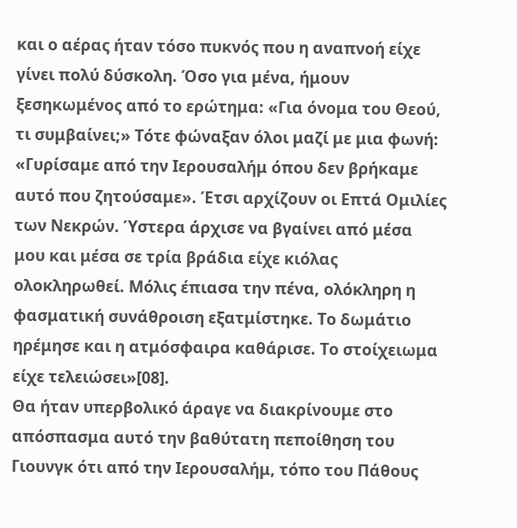και ο αέρας ήταν τόσο πυκνός που η αναπνοή είχε γίνει πολύ δύσκολη. Όσο για μένα, ήμουν ξεσηκωμένος από το ερώτημα: «Για όνομα του Θεού, τι συμβαίνει;» Τότε φώναξαν όλοι μαζί με μια φωνή: «Γυρίσαμε από την Ιερουσαλήμ όπου δεν βρήκαμε αυτό που ζητούσαμε». Έτσι αρχίζουν οι Επτά Ομιλίες των Νεκρών. Ύστερα άρχισε να βγαίνει από μέσα μου και μέσα σε τρία βράδια είχε κιόλας ολοκληρωθεί. Μόλις έπιασα την πένα, ολόκληρη η φασματική συνάθροιση εξατμίστηκε. Το δωμάτιο ηρέμησε και η ατμόσφαιρα καθάρισε. Το στοίχειωμα είχε τελειώσει»[08].
Θα ήταν υπερβολικό άραγε να διακρίνουμε στο απόσπασμα αυτό την βαθύτατη πεποίθηση του Γιουνγκ ότι από την Ιερουσαλήμ, τόπο του Πάθους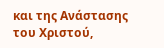και της Ανάστασης του Χριστού,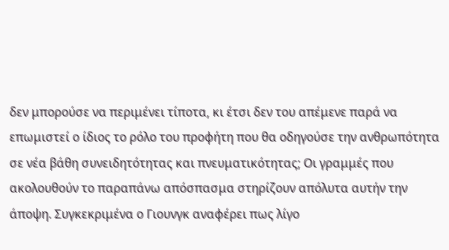δεν μπορούσε να περιμένει τίποτα, κι έτσι δεν του απέμενε παρά να επωμιστεί ο ίδιος το ρόλο του προφήτη που θα οδηγούσε την ανθρωπότητα σε νέα βάθη συνειδητότητας και πνευματικότητας; Οι γραμμές που ακολουθούν το παραπάνω απόσπασμα στηρίζουν απόλυτα αυτήν την άποψη. Συγκεκριμένα ο Γιουνγκ αναφέρει πως λίγο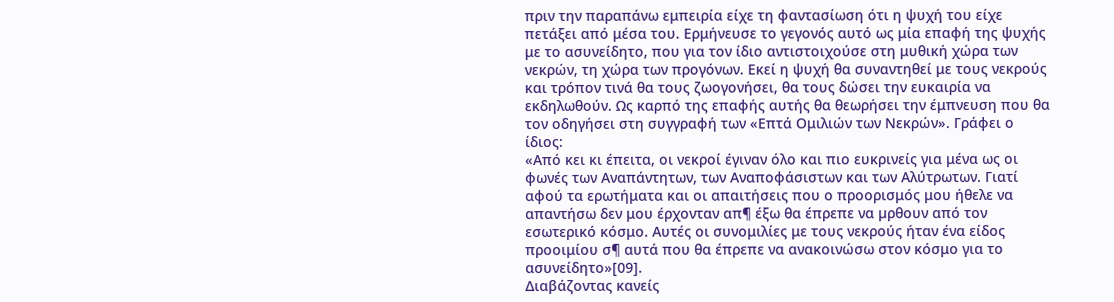πριν την παραπάνω εμπειρία είχε τη φαντασίωση ότι η ψυχή του είχε πετάξει από μέσα του. Ερμήνευσε το γεγονός αυτό ως μία επαφή της ψυχής με το ασυνείδητο, που για τον ίδιο αντιστοιχούσε στη μυθική χώρα των νεκρών, τη χώρα των προγόνων. Εκεί η ψυχή θα συναντηθεί με τους νεκρούς και τρόπον τινά θα τους ζωογονήσει, θα τους δώσει την ευκαιρία να εκδηλωθούν. Ως καρπό της επαφής αυτής θα θεωρήσει την έμπνευση που θα τον οδηγήσει στη συγγραφή των «Επτά Ομιλιών των Νεκρών». Γράφει ο ίδιος:
«Από κει κι έπειτα, οι νεκροί έγιναν όλο και πιο ευκρινείς για μένα ως οι φωνές των Αναπάντητων, των Αναποφάσιστων και των Αλύτρωτων. Γιατί αφού τα ερωτήματα και οι απαιτήσεις που ο προορισμός μου ήθελε να απαντήσω δεν μου έρχονταν απ¶ έξω θα έπρεπε να µρθουν από τον εσωτερικό κόσμο. Αυτές οι συνομιλίες με τους νεκρούς ήταν ένα είδος προοιμίου σ¶ αυτά που θα έπρεπε να ανακοινώσω στον κόσμο για το ασυνείδητο»[09].
Διαβάζοντας κανείς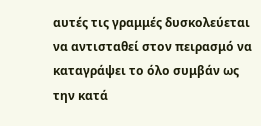αυτές τις γραμμές δυσκολεύεται να αντισταθεί στον πειρασμό να καταγράψει το όλο συμβάν ως την κατά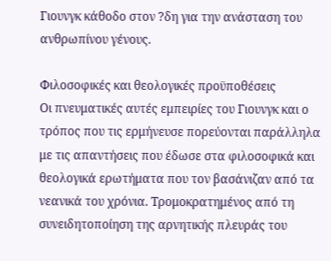Γιουνγκ κάθοδο στον ?δη για την ανάσταση του ανθρωπίνου γένους.

Φιλοσοφικές και θεολογικές προϋποθέσεις
Οι πνευματικές αυτές εμπειρίες του Γιουνγκ και ο τρόπος που τις ερμήνευσε πορεύονται παράλληλα με τις απαντήσεις που έδωσε στα φιλοσοφικά και θεολογικά ερωτήματα που τον βασάνιζαν από τα νεανικά του χρόνια. Τρομοκρατημένος από τη συνειδητοποίηση της αρνητικής πλευράς του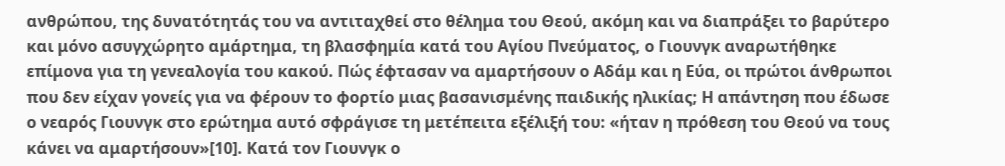ανθρώπου, της δυνατότητάς του να αντιταχθεί στο θέλημα του Θεού, ακόμη και να διαπράξει το βαρύτερο και μόνο ασυγχώρητο αμάρτημα, τη βλασφημία κατά του Αγίου Πνεύματος, ο Γιουνγκ αναρωτήθηκε επίμονα για τη γενεαλογία του κακού. Πώς έφτασαν να αμαρτήσουν ο Αδάμ και η Εύα, οι πρώτοι άνθρωποι που δεν είχαν γονείς για να φέρουν το φορτίο μιας βασανισμένης παιδικής ηλικίας; Η απάντηση που έδωσε ο νεαρός Γιουνγκ στο ερώτημα αυτό σφράγισε τη μετέπειτα εξέλιξή του: «ήταν η πρόθεση του Θεού να τους κάνει να αμαρτήσουν»[10]. Κατά τον Γιουνγκ ο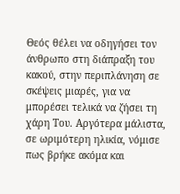Θεός θέλει να οδηγήσει τον άνθρωπο στη διάπραξη του κακού, στην περιπλάνηση σε σκέψεις μιαρές, για να μπορέσει τελικά να ζήσει τη χάρη Του. Αργότερα μάλιστα, σε ωριμότερη ηλικία, νόμισε πως βρήκε ακόμα και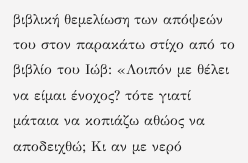βιβλική θεμελίωση των απόψεών του στον παρακάτω στίχο από το βιβλίο του Ιώβ: «Λοιπόν με θέλει να είμαι ένοχος? τότε γιατί μάταια να κοπιάζω αθώος να αποδειχθώ; Κι αν με νερό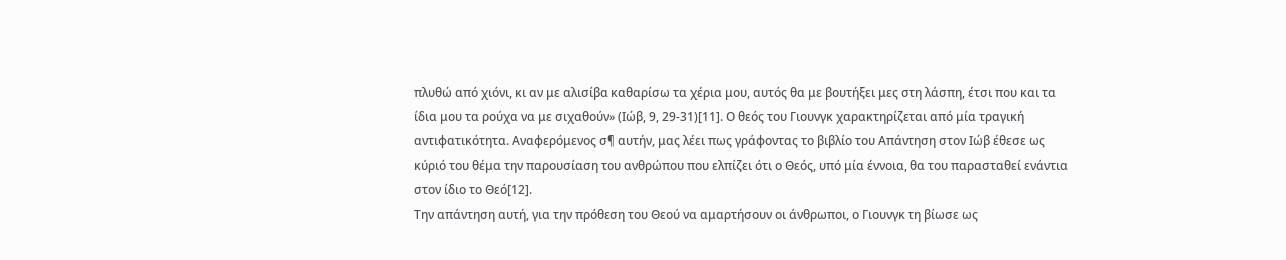πλυθώ από χιόνι, κι αν με αλισίβα καθαρίσω τα χέρια μου, αυτός θα με βουτήξει μες στη λάσπη, έτσι που και τα ίδια μου τα ρούχα να με σιχαθούν» (Ιώβ, 9, 29-31)[11]. Ο θεός του Γιουνγκ χαρακτηρίζεται από μία τραγική αντιφατικότητα. Αναφερόμενος σ¶ αυτήν, μας λέει πως γράφοντας το βιβλίο του Απάντηση στον Ιώβ έθεσε ως κύριό του θέμα την παρουσίαση του ανθρώπου που ελπίζει ότι ο Θεός, υπό μία έννοια, θα του παρασταθεί ενάντια στον ίδιο το Θεό[12].
Την απάντηση αυτή, για την πρόθεση του Θεού να αμαρτήσουν οι άνθρωποι, ο Γιουνγκ τη βίωσε ως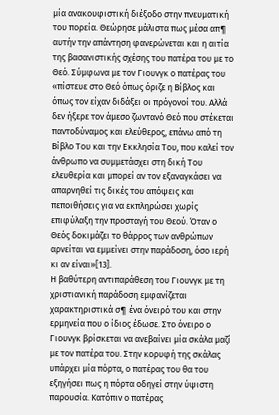μία ανακουφιστική διέξοδο στην πνευματική του πορεία. Θεώρησε μάλιστα πως μέσα απ¶ αυτήν την απάντηση φανερώνεται και η αιτία της βασανιστικής σχέσης του πατέρα του με το Θεό. Σύμφωνα με τον Γιουνγκ ο πατέρας του «πίστευε στο Θεό όπως όριζε η Βίβλος και όπως τον είχαν διδάξει οι πρόγονοί του. Αλλά δεν ήξερε τον άμεσο ζωντανό Θεό που στέκεται παντοδύναμος και ελεύθερος, επάνω από τη Βίβλο Του και την Εκκλησία Του, που καλεί τον άνθρωπο να συμμετάσχει στη δική Του ελευθερία και μπορεί αν τον εξαναγκάσει να απαρνηθεί τις δικές του απόψεις και πεποιθήσεις για να εκπληρώσει χωρίς επιφύλαξη την προσταγή του Θεού. Όταν ο Θεός δοκιμάζει το θάρρος των ανθρώπων αρνείται να εμμείνει στην παράδοση, όσο ιερή κι αν είναι»[13].
Η βαθύτερη αντιπαράθεση του Γιουνγκ με τη χριστιανική παράδοση εμφανίζεται χαρακτηριστικά σ¶ ένα όνειρό του και στην ερμηνεία που ο ίδιος έδωσε. Στο όνειρο ο Γιουνγκ βρίσκεται να ανεβαίνει μία σκάλα μαζί με τον πατέρα του. Στην κορυφή της σκάλας υπάρχει μία πόρτα, ο πατέρας του θα του εξηγήσει πως η πόρτα οδηγεί στην ύψιστη παρουσία. Κατόπιν ο πατέρας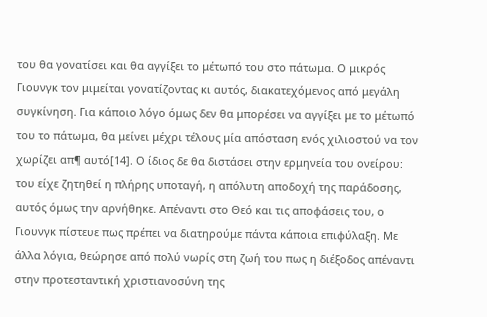του θα γονατίσει και θα αγγίξει το μέτωπό του στο πάτωμα. Ο μικρός Γιουνγκ τον μιμείται γονατίζοντας κι αυτός, διακατεχόμενος από μεγάλη συγκίνηση. Για κάποιο λόγο όμως δεν θα μπορέσει να αγγίξει με το μέτωπό του το πάτωμα, θα μείνει μέχρι τέλους μία απόσταση ενός χιλιοστού να τον χωρίζει απ¶ αυτό[14]. Ο ίδιος δε θα διστάσει στην ερμηνεία του ονείρου: του είχε ζητηθεί η πλήρης υποταγή, η απόλυτη αποδοχή της παράδοσης, αυτός όμως την αρνήθηκε. Απέναντι στο Θεό και τις αποφάσεις του, ο Γιουνγκ πίστευε πως πρέπει να διατηρούμε πάντα κάποια επιφύλαξη. Με άλλα λόγια, θεώρησε από πολύ νωρίς στη ζωή του πως η διέξοδος απέναντι στην προτεσταντική χριστιανοσύνη της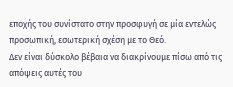εποχής του συνίστατο στην προσφυγή σε μία εντελώς προσωπική, εσωτερική σχέση με το Θεό.
Δεν είναι δύσκολο βέβαια να διακρίνουμε πίσω από τις απόψεις αυτές του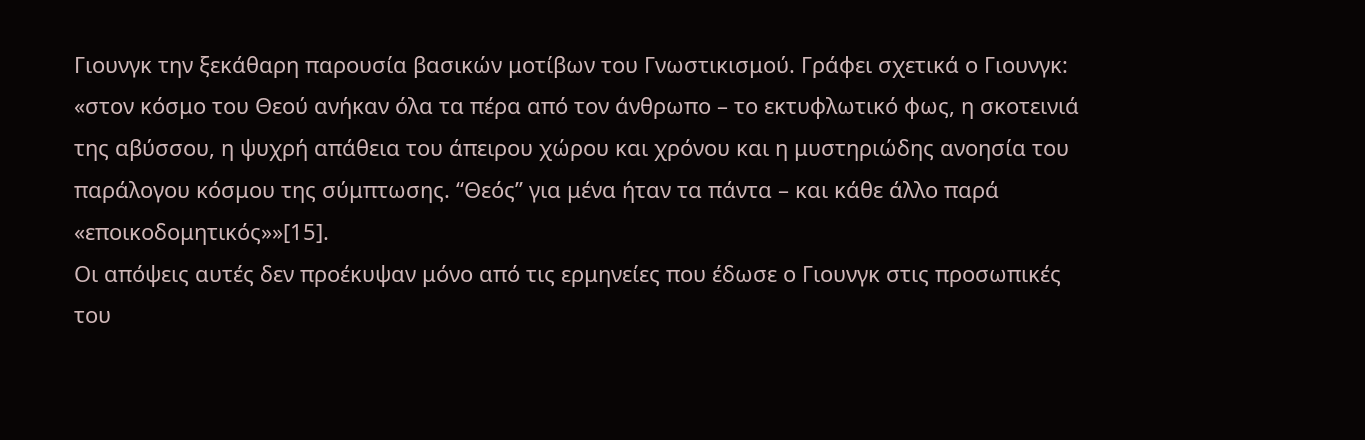Γιουνγκ την ξεκάθαρη παρουσία βασικών μοτίβων του Γνωστικισμού. Γράφει σχετικά ο Γιουνγκ: «στον κόσμο του Θεού ανήκαν όλα τα πέρα από τον άνθρωπο – το εκτυφλωτικό φως, η σκοτεινιά της αβύσσου, η ψυχρή απάθεια του άπειρου χώρου και χρόνου και η μυστηριώδης ανοησία του παράλογου κόσμου της σύμπτωσης. “Θεός” για μένα ήταν τα πάντα – και κάθε άλλο παρά «εποικοδομητικός»»[15].
Οι απόψεις αυτές δεν προέκυψαν μόνο από τις ερμηνείες που έδωσε ο Γιουνγκ στις προσωπικές του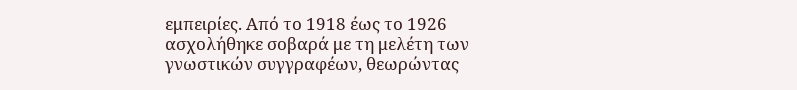εμπειρίες. Από το 1918 έως το 1926 ασχολήθηκε σοβαρά με τη μελέτη των γνωστικών συγγραφέων, θεωρώντας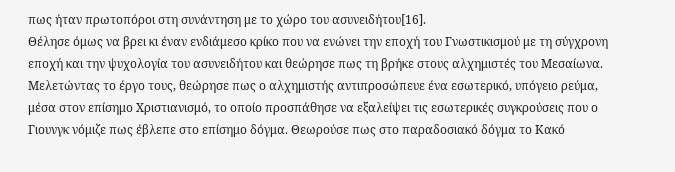πως ήταν πρωτοπόροι στη συνάντηση με το χώρο του ασυνειδήτου[16].
Θέλησε όμως να βρει κι έναν ενδιάμεσο κρίκο που να ενώνει την εποχή του Γνωστικισμού με τη σύγχρονη εποχή και την ψυχολογία του ασυνειδήτου και θεώρησε πως τη βρήκε στους αλχημιστές του Μεσαίωνα. Μελετώντας το έργο τους, θεώρησε πως ο αλχημιστής αντιπροσώπευε ένα εσωτερικό, υπόγειο ρεύμα, μέσα στον επίσημο Xριστιανισμό, το οποίο προσπάθησε να εξαλείψει τις εσωτερικές συγκρούσεις που ο Γιουνγκ νόμιζε πως έβλεπε στο επίσημο δόγμα. Θεωρούσε πως στο παραδοσιακό δόγμα το Κακό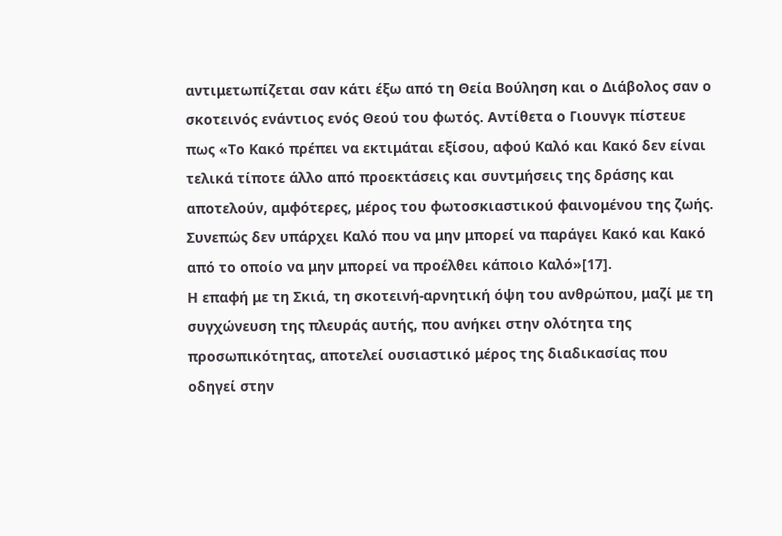αντιμετωπίζεται σαν κάτι έξω από τη Θεία Βούληση και ο Διάβολος σαν ο σκοτεινός ενάντιος ενός Θεού του φωτός. Αντίθετα ο Γιουνγκ πίστευε πως «Το Κακό πρέπει να εκτιμάται εξίσου, αφού Καλό και Κακό δεν είναι τελικά τίποτε άλλο από προεκτάσεις και συντμήσεις της δράσης και αποτελούν, αμφότερες, μέρος του φωτοσκιαστικού φαινομένου της ζωής. Συνεπώς δεν υπάρχει Καλό που να μην μπορεί να παράγει Κακό και Κακό από το οποίο να μην μπορεί να προέλθει κάποιο Καλό»[17].
Η επαφή με τη Σκιά, τη σκοτεινή-αρνητική όψη του ανθρώπου, μαζί με τη συγχώνευση της πλευράς αυτής, που ανήκει στην ολότητα της προσωπικότητας, αποτελεί ουσιαστικό μέρος της διαδικασίας που οδηγεί στην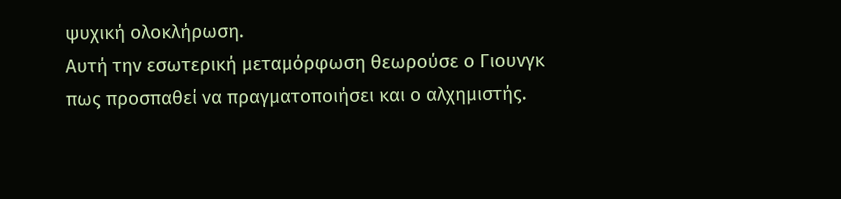ψυχική ολοκλήρωση.
Αυτή την εσωτερική μεταμόρφωση θεωρούσε ο Γιουνγκ πως προσπαθεί να πραγματοποιήσει και ο αλχημιστής.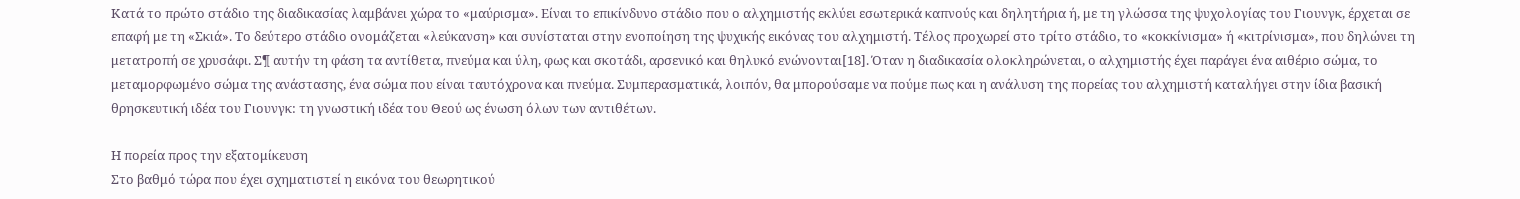Κατά το πρώτο στάδιο της διαδικασίας λαμβάνει χώρα το «μαύρισμα». Είναι το επικίνδυνο στάδιο που ο αλχημιστής εκλύει εσωτερικά καπνούς και δηλητήρια ή, με τη γλώσσα της ψυχολογίας του Γιουνγκ, έρχεται σε επαφή με τη «Σκιά». Το δεύτερο στάδιο ονομάζεται «λεύκανση» και συνίσταται στην ενοποίηση της ψυχικής εικόνας του αλχημιστή. Τέλος προχωρεί στο τρίτο στάδιο, το «κοκκίνισμα» ή «κιτρίνισμα», που δηλώνει τη μετατροπή σε χρυσάφι. Σ¶ αυτήν τη φάση τα αντίθετα, πνεύμα και ύλη, φως και σκοτάδι, αρσενικό και θηλυκό ενώνονται[18]. Όταν η διαδικασία ολοκληρώνεται, ο αλχημιστής έχει παράγει ένα αιθέριο σώμα, το μεταμορφωμένο σώμα της ανάστασης, ένα σώμα που είναι ταυτόχρονα και πνεύμα. Συμπερασματικά, λοιπόν, θα μπορούσαμε να πούμε πως και η ανάλυση της πορείας του αλχημιστή καταλήγει στην ίδια βασική θρησκευτική ιδέα του Γιουνγκ: τη γνωστική ιδέα του Θεού ως ένωση όλων των αντιθέτων.

Η πορεία προς την εξατομίκευση
Στο βαθμό τώρα που έχει σχηματιστεί η εικόνα του θεωρητικού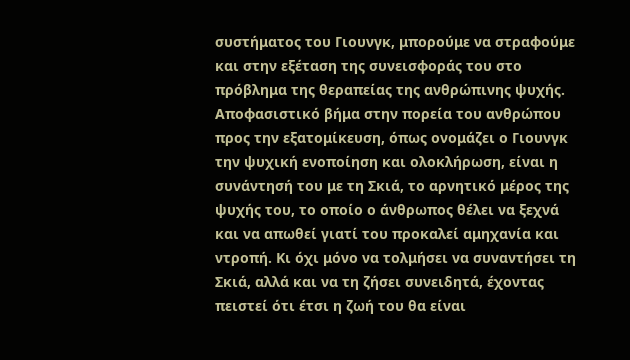συστήματος του Γιουνγκ, μπορούμε να στραφούμε και στην εξέταση της συνεισφοράς του στο πρόβλημα της θεραπείας της ανθρώπινης ψυχής. Αποφασιστικό βήμα στην πορεία του ανθρώπου προς την εξατομίκευση, όπως ονομάζει ο Γιουνγκ την ψυχική ενοποίηση και ολοκλήρωση, είναι η συνάντησή του με τη Σκιά, το αρνητικό μέρος της ψυχής του, το οποίο ο άνθρωπος θέλει να ξεχνά και να απωθεί γιατί του προκαλεί αμηχανία και ντροπή. Κι όχι μόνο να τολμήσει να συναντήσει τη Σκιά, αλλά και να τη ζήσει συνειδητά, έχοντας πειστεί ότι έτσι η ζωή του θα είναι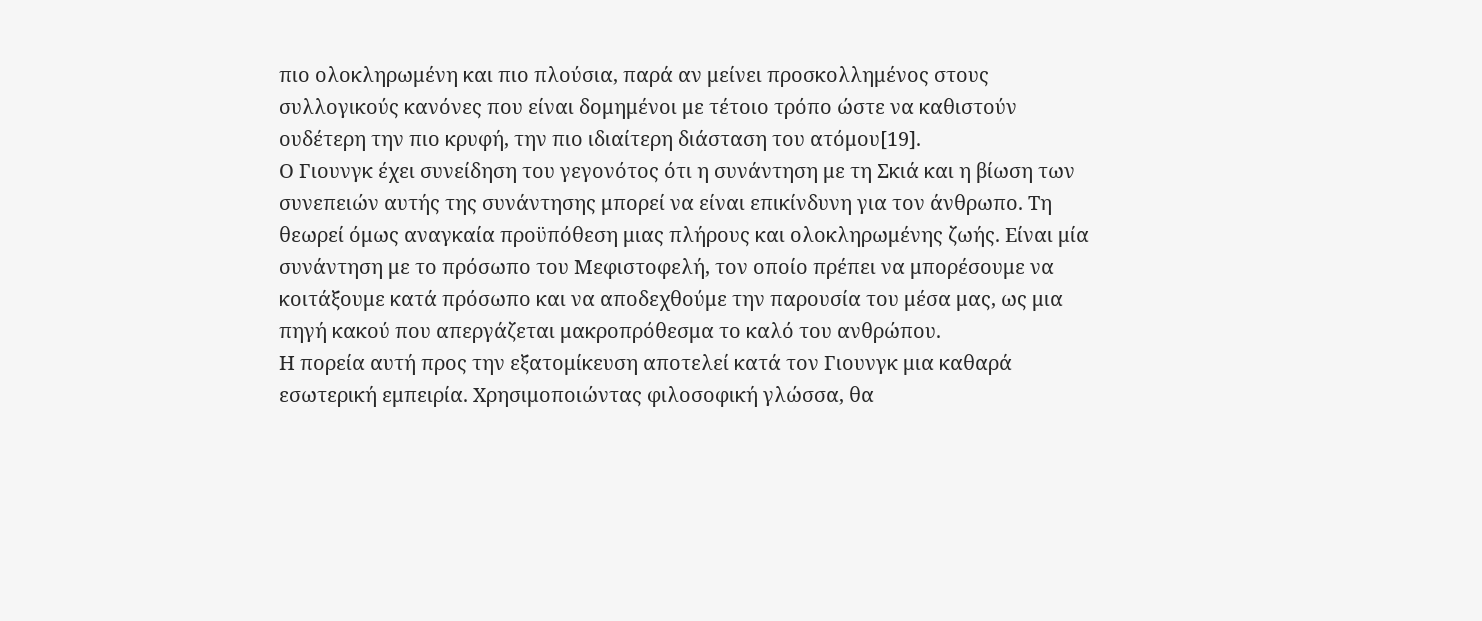πιο ολοκληρωμένη και πιο πλούσια, παρά αν μείνει προσκολλημένος στους συλλογικούς κανόνες που είναι δομημένοι με τέτοιο τρόπο ώστε να καθιστούν ουδέτερη την πιο κρυφή, την πιο ιδιαίτερη διάσταση του ατόμου[19].
Ο Γιουνγκ έχει συνείδηση του γεγονότος ότι η συνάντηση με τη Σκιά και η βίωση των συνεπειών αυτής της συνάντησης μπορεί να είναι επικίνδυνη για τον άνθρωπο. Τη θεωρεί όμως αναγκαία προϋπόθεση μιας πλήρους και ολοκληρωμένης ζωής. Είναι μία συνάντηση με το πρόσωπο του Μεφιστοφελή, τον οποίο πρέπει να μπορέσουμε να κοιτάξουμε κατά πρόσωπο και να αποδεχθούμε την παρουσία του μέσα μας, ως μια πηγή κακού που απεργάζεται μακροπρόθεσμα το καλό του ανθρώπου.
Η πορεία αυτή προς την εξατομίκευση αποτελεί κατά τον Γιουνγκ μια καθαρά εσωτερική εμπειρία. Χρησιμοποιώντας φιλοσοφική γλώσσα, θα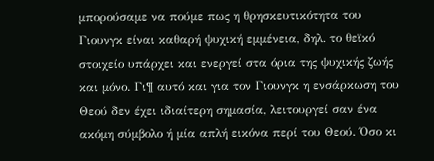μπορούσαμε να πούμε πως η θρησκευτικότητα του Γιουνγκ είναι καθαρή ψυχική εμμένεια, δηλ. το θεϊκό στοιχείο υπάρχει και ενεργεί στα όρια της ψυχικής ζωής και μόνο. Γι¶ αυτό και για τον Γιουνγκ η ενσάρκωση του Θεού δεν έχει ιδιαίτερη σημασία, λειτουργεί σαν ένα ακόμη σύμβολο ή μία απλή εικόνα περί του Θεού. Όσο κι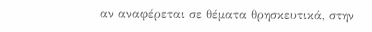αν αναφέρεται σε θέματα θρησκευτικά, στην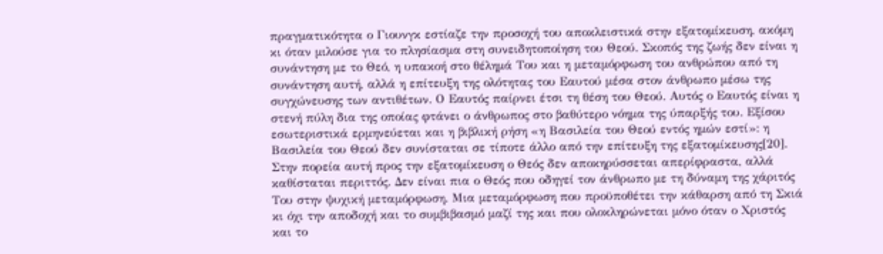πραγματικότητα ο Γιουνγκ εστίαζε την προσοχή του αποκλειστικά στην εξατομίκευση, ακόμη κι όταν μιλούσε για το πλησίασμα στη συνειδητοποίηση του Θεού. Σκοπός της ζωής δεν είναι η συνάντηση με το Θεό, η υπακοή στο θέλημά Του και η μεταμόρφωση του ανθρώπου από τη συνάντηση αυτή, αλλά η επίτευξη της ολότητας του Εαυτού μέσα στον άνθρωπο μέσω της συγχώνευσης των αντιθέτων. Ο Εαυτός παίρνει έτσι τη θέση του Θεού. Αυτός ο Εαυτός είναι η στενή πύλη δια της οποίας φτάνει ο άνθρωπος στο βαθύτερο νόημα της ύπαρξής του. Εξίσου εσωτεριστικά ερμηνεύεται και η βιβλική ρήση «η Βασιλεία του Θεού εντός ημών εστί»: η Βασιλεία του Θεού δεν συνίσταται σε τίποτε άλλο από την επίτευξη της εξατομίκευσης[20].
Στην πορεία αυτή προς την εξατομίκευση ο Θεός δεν αποκηρύσσεται απερίφραστα, αλλά καθίσταται περιττός. Δεν είναι πια ο Θεός που οδηγεί τον άνθρωπο με τη δύναμη της χάριτός Του στην ψυχική μεταμόρφωση. Μια μεταμόρφωση που προϋποθέτει την κάθαρση από τη Σκιά κι όχι την αποδοχή και το συμβιβασμό μαζί της και που ολοκληρώνεται μόνο όταν ο Χριστός και το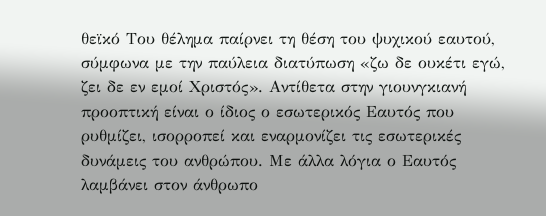θεϊκό Του θέλημα παίρνει τη θέση του ψυχικού εαυτού, σύμφωνα με την παύλεια διατύπωση «ζω δε ουκέτι εγώ, ζει δε εν εμοί Χριστός». Αντίθετα στην γιουνγκιανή προοπτική είναι ο ίδιος ο εσωτερικός Εαυτός που ρυθμίζει, ισορροπεί και εναρμονίζει τις εσωτερικές δυνάμεις του ανθρώπου. Με άλλα λόγια ο Εαυτός λαμβάνει στον άνθρωπο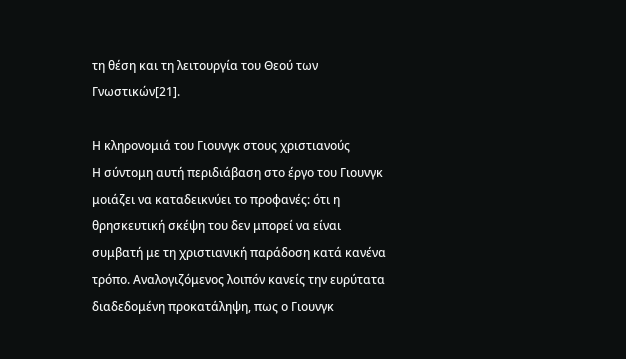τη θέση και τη λειτουργία του Θεού των Γνωστικών[21].

Η κληρονομιά του Γιουνγκ στους χριστιανούς
Η σύντομη αυτή περιδιάβαση στο έργο του Γιουνγκ μοιάζει να καταδεικνύει το προφανές: ότι η θρησκευτική σκέψη του δεν μπορεί να είναι συμβατή με τη χριστιανική παράδοση κατά κανένα τρόπο. Αναλογιζόμενος λοιπόν κανείς την ευρύτατα διαδεδομένη προκατάληψη, πως ο Γιουνγκ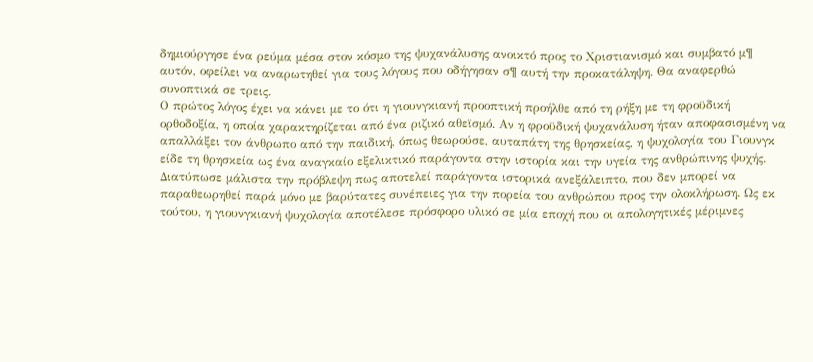δημιούργησε ένα ρεύμα μέσα στον κόσμο της ψυχανάλυσης ανοικτό προς το Χριστιανισμό και συμβατό μ¶ αυτόν, οφείλει να αναρωτηθεί για τους λόγους που οδήγησαν σ¶ αυτή την προκατάληψη. Θα αναφερθώ συνοπτικά σε τρεις.
Ο πρώτος λόγος έχει να κάνει με το ότι η γιουνγκιανή προοπτική προήλθε από τη ρήξη με τη φροϋδική ορθοδοξία, η οποία χαρακτηρίζεται από ένα ριζικό αθεϊσμό. Αν η φροϋδική ψυχανάλυση ήταν αποφασισμένη να απαλλάξει τον άνθρωπο από την παιδική, όπως θεωρούσε, αυταπάτη της θρησκείας, η ψυχολογία του Γιουνγκ είδε τη θρησκεία ως ένα αναγκαίο εξελικτικό παράγοντα στην ιστορία και την υγεία της ανθρώπινης ψυχής. Διατύπωσε μάλιστα την πρόβλεψη πως αποτελεί παράγοντα ιστορικά ανεξάλειπτο, που δεν μπορεί να παραθεωρηθεί παρά μόνο με βαρύτατες συνέπειες για την πορεία του ανθρώπου προς την ολοκλήρωση. Ως εκ τούτου, η γιουνγκιανή ψυχολογία αποτέλεσε πρόσφορο υλικό σε μία εποχή που οι απολογητικές μέριμνες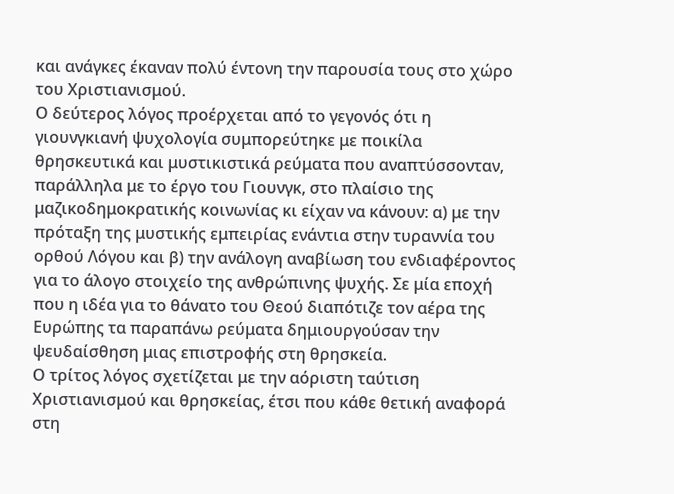και ανάγκες έκαναν πολύ έντονη την παρουσία τους στο χώρο του Χριστιανισμού.
Ο δεύτερος λόγος προέρχεται από το γεγονός ότι η γιουνγκιανή ψυχολογία συμπορεύτηκε με ποικίλα θρησκευτικά και μυστικιστικά ρεύματα που αναπτύσσονταν, παράλληλα με το έργο του Γιουνγκ, στο πλαίσιο της μαζικοδημοκρατικής κοινωνίας κι είχαν να κάνουν: α) με την πρόταξη της μυστικής εμπειρίας ενάντια στην τυραννία του ορθού Λόγου και β) την ανάλογη αναβίωση του ενδιαφέροντος για το άλογο στοιχείο της ανθρώπινης ψυχής. Σε μία εποχή που η ιδέα για το θάνατο του Θεού διαπότιζε τον αέρα της Ευρώπης τα παραπάνω ρεύματα δημιουργούσαν την ψευδαίσθηση μιας επιστροφής στη θρησκεία.
Ο τρίτος λόγος σχετίζεται με την αόριστη ταύτιση Χριστιανισμού και θρησκείας, έτσι που κάθε θετική αναφορά στη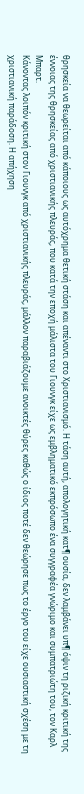θρησκεία να θεωρείται από κάποιους ως αυτόχρημα θετική στάση και απέναντι στο Χριστιανισμό. Η τάση αυτή, απολογητική κατ¶ ουσία, δεν λαμβάνει υπ¶ όψιν τη ριζική κριτική της έννοιας της θρησκείας από χριστιανικής πλευράς, που κατά την εποχή μάλιστα του Γιουνγκ είχε ως εμβληματικό εκπρόσωπο ένα συγγραφέα γνώριμο και συμπατριώτη του, τον Καρλ Μπαρτ.
Κάνοντας λοιπόν κριτική στον Γιουνγκ από χριστιανικής πλευράς, μάλλον παραβιάζουμε ανοικτές θύρες καθώς ο ίδιος ποτέ δεν θεώρησε πως το έργο του είχε ουσιαστική σχέση με τη χριστιανική παράδοση. Η απήχηση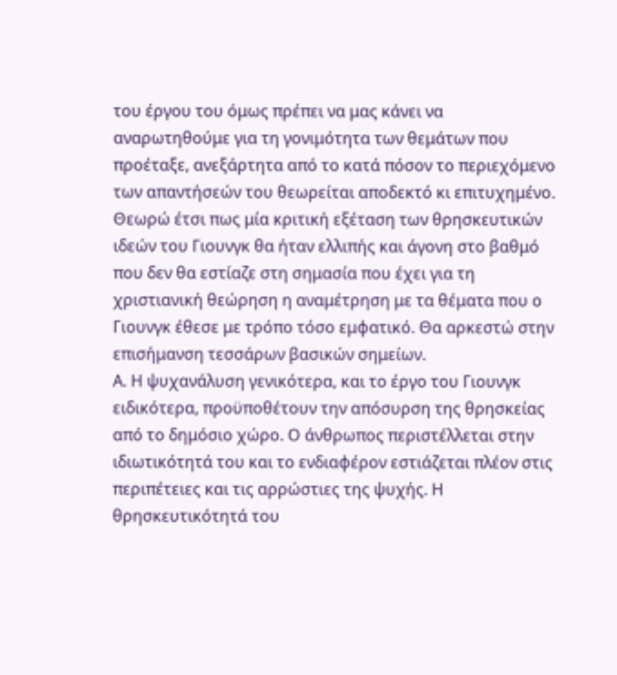του έργου του όμως πρέπει να μας κάνει να αναρωτηθούμε για τη γονιμότητα των θεμάτων που προέταξε, ανεξάρτητα από το κατά πόσον το περιεχόμενο των απαντήσεών του θεωρείται αποδεκτό κι επιτυχημένο. Θεωρώ έτσι πως μία κριτική εξέταση των θρησκευτικών ιδεών του Γιουνγκ θα ήταν ελλιπής και άγονη στο βαθμό που δεν θα εστίαζε στη σημασία που έχει για τη χριστιανική θεώρηση η αναμέτρηση με τα θέματα που ο Γιουνγκ έθεσε με τρόπο τόσο εμφατικό. Θα αρκεστώ στην επισήμανση τεσσάρων βασικών σημείων.
Α. Η ψυχανάλυση γενικότερα, και το έργο του Γιουνγκ ειδικότερα, προϋποθέτουν την απόσυρση της θρησκείας από το δημόσιο χώρο. Ο άνθρωπος περιστέλλεται στην ιδιωτικότητά του και το ενδιαφέρον εστιάζεται πλέον στις περιπέτειες και τις αρρώστιες της ψυχής. Η θρησκευτικότητά του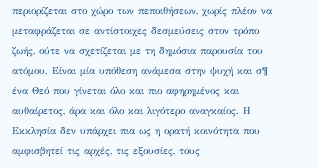περιορίζεται στο χώρο των πεποιθήσεων, χωρίς πλέον να μεταφράζεται σε αντίστοιχες δεσμεύσεις στον τρόπο ζωής, ούτε να σχετίζεται με τη δημόσια παρουσία του ατόμου. Είναι μία υπόθεση ανάμεσα στην ψυχή και σ¶ ένα Θεό που γίνεται όλο και πιο αφηρημένος και αυθαίρετος, άρα και όλο και λιγότερο αναγκαίος. Η Εκκλησία δεν υπάρχει πια ως η ορατή κοινότητα που αμφισβητεί τις αρχές, τις εξουσίες, τους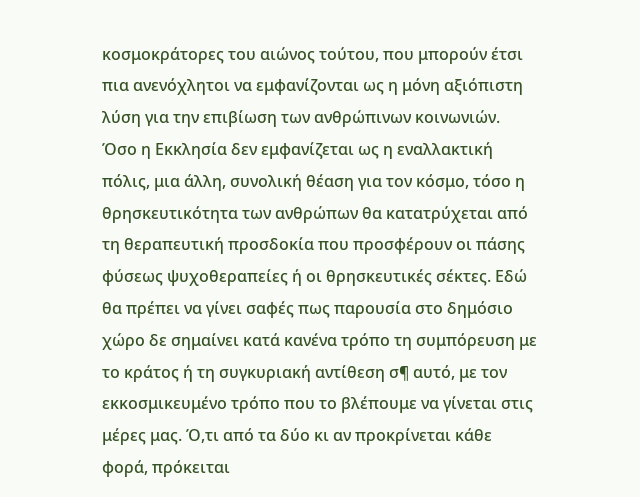κοσμοκράτορες του αιώνος τούτου, που μπορούν έτσι πια ανενόχλητοι να εμφανίζονται ως η μόνη αξιόπιστη λύση για την επιβίωση των ανθρώπινων κοινωνιών.
Όσο η Εκκλησία δεν εμφανίζεται ως η εναλλακτική πόλις, μια άλλη, συνολική θέαση για τον κόσμο, τόσο η θρησκευτικότητα των ανθρώπων θα κατατρύχεται από τη θεραπευτική προσδοκία που προσφέρουν οι πάσης φύσεως ψυχοθεραπείες ή οι θρησκευτικές σέκτες. Εδώ θα πρέπει να γίνει σαφές πως παρουσία στο δημόσιο χώρο δε σημαίνει κατά κανένα τρόπο τη συμπόρευση με το κράτος ή τη συγκυριακή αντίθεση σ¶ αυτό, με τον εκκοσμικευμένο τρόπο που το βλέπουμε να γίνεται στις μέρες μας. Ό,τι από τα δύο κι αν προκρίνεται κάθε φορά, πρόκειται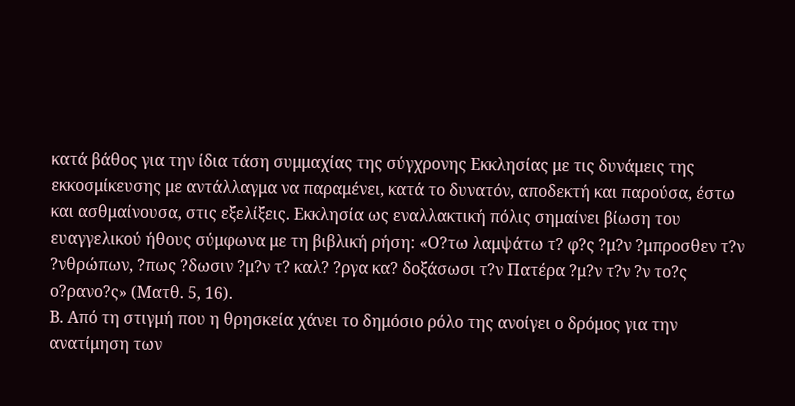κατά βάθος για την ίδια τάση συμμαχίας της σύγχρονης Εκκλησίας με τις δυνάμεις της εκκοσμίκευσης με αντάλλαγμα να παραμένει, κατά το δυνατόν, αποδεκτή και παρούσα, έστω και ασθμαίνουσα, στις εξελίξεις. Εκκλησία ως εναλλακτική πόλις σημαίνει βίωση του ευαγγελικού ήθους σύμφωνα με τη βιβλική ρήση: «Ο?τω λαμψάτω τ? φ?ς ?μ?ν ?μπροσθεν τ?ν ?νθρώπων, ?πως ?δωσιν ?μ?ν τ? καλ? ?ργα κα? δοξάσωσι τ?ν Πατέρα ?μ?ν τ?ν ?ν το?ς ο?ρανο?ς» (Ματθ. 5, 16).
Β. Από τη στιγμή που η θρησκεία χάνει το δημόσιο ρόλο της ανοίγει ο δρόμος για την ανατίμηση των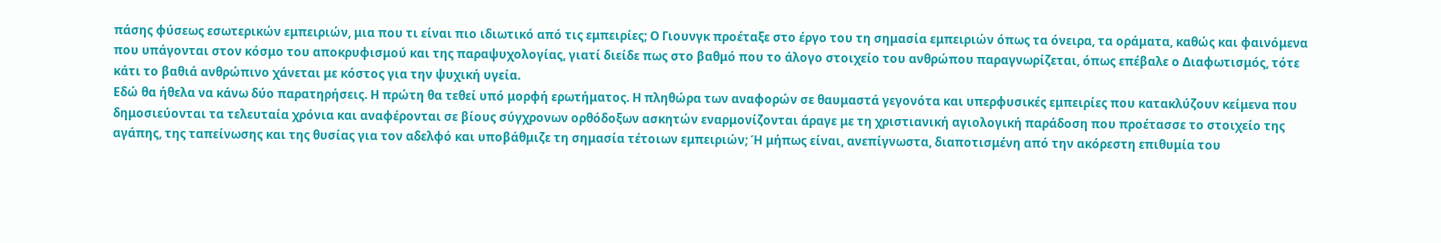πάσης φύσεως εσωτερικών εμπειριών, μια που τι είναι πιο ιδιωτικό από τις εμπειρίες; Ο Γιουνγκ προέταξε στο έργο του τη σημασία εμπειριών όπως τα όνειρα, τα οράματα, καθώς και φαινόμενα που υπάγονται στον κόσμο του αποκρυφισμού και της παραψυχολογίας, γιατί διείδε πως στο βαθμό που το άλογο στοιχείο του ανθρώπου παραγνωρίζεται, όπως επέβαλε ο Διαφωτισμός, τότε κάτι το βαθιά ανθρώπινο χάνεται με κόστος για την ψυχική υγεία.
Εδώ θα ήθελα να κάνω δύο παρατηρήσεις. Η πρώτη θα τεθεί υπό μορφή ερωτήματος. Η πληθώρα των αναφορών σε θαυμαστά γεγονότα και υπερφυσικές εμπειρίες που κατακλύζουν κείμενα που δημοσιεύονται τα τελευταία χρόνια και αναφέρονται σε βίους σύγχρονων ορθόδοξων ασκητών εναρμονίζονται άραγε με τη χριστιανική αγιολογική παράδοση που προέτασσε το στοιχείο της αγάπης, της ταπείνωσης και της θυσίας για τον αδελφό και υποβάθμιζε τη σημασία τέτοιων εμπειριών; Ή μήπως είναι, ανεπίγνωστα, διαποτισμένη από την ακόρεστη επιθυμία του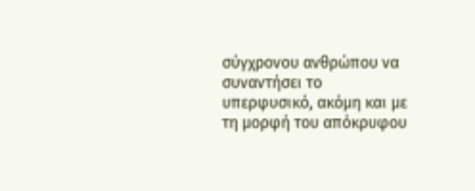σύγχρονου ανθρώπου να συναντήσει το υπερφυσικό, ακόμη και με τη μορφή του απόκρυφου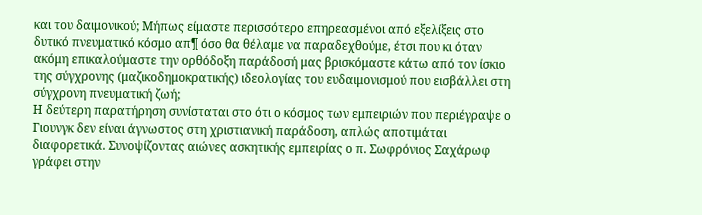και του δαιμονικού; Μήπως είμαστε περισσότερο επηρεασμένοι από εξελίξεις στο δυτικό πνευματικό κόσμο απ¶ όσο θα θέλαμε να παραδεχθούμε, έτσι που κι όταν ακόμη επικαλούμαστε την ορθόδοξη παράδοσή μας βρισκόμαστε κάτω από τον ίσκιο της σύγχρονης (μαζικοδημοκρατικής) ιδεολογίας του ευδαιμονισμού που εισβάλλει στη σύγχρονη πνευματική ζωή;
Η δεύτερη παρατήρηση συνίσταται στο ότι ο κόσμος των εμπειριών που περιέγραψε ο Γιουνγκ δεν είναι άγνωστος στη χριστιανική παράδοση, απλώς αποτιμάται διαφορετικά. Συνοψίζοντας αιώνες ασκητικής εμπειρίας ο π. Σωφρόνιος Σαχάρωφ γράφει στην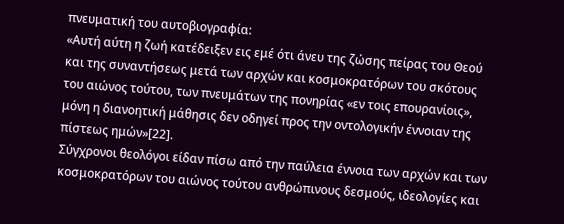πνευματική του αυτοβιογραφία:
«Αυτή αύτη η ζωή κατέδειξεν εις εμέ ότι άνευ της ζώσης πείρας του Θεού και της συναντήσεως μετά των αρχών και κοσμοκρατόρων του σκότους του αιώνος τούτου, των πνευμάτων της πονηρίας «εν τοις επουρανίοις», μόνη η διανοητική μάθησις δεν οδηγεί προς την οντολογικήν έννοιαν της πίστεως ημών»[22].
Σύγχρονοι θεολόγοι είδαν πίσω από την παύλεια έννοια των αρχών και των κοσμοκρατόρων του αιώνος τούτου ανθρώπινους δεσμούς, ιδεολογίες και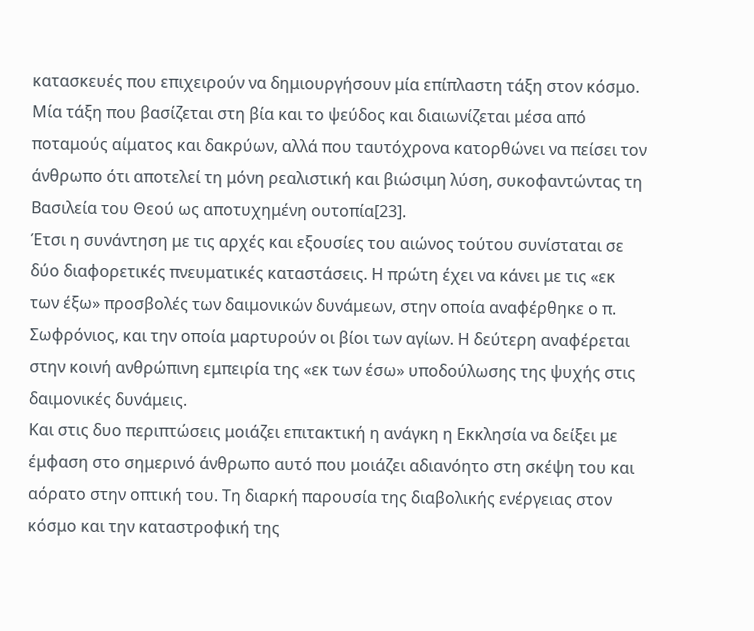κατασκευές που επιχειρούν να δημιουργήσουν μία επίπλαστη τάξη στον κόσμο. Μία τάξη που βασίζεται στη βία και το ψεύδος και διαιωνίζεται μέσα από ποταμούς αίματος και δακρύων, αλλά που ταυτόχρονα κατορθώνει να πείσει τον άνθρωπο ότι αποτελεί τη μόνη ρεαλιστική και βιώσιμη λύση, συκοφαντώντας τη Βασιλεία του Θεού ως αποτυχημένη ουτοπία[23].
Έτσι η συνάντηση με τις αρχές και εξουσίες του αιώνος τούτου συνίσταται σε δύο διαφορετικές πνευματικές καταστάσεις. Η πρώτη έχει να κάνει με τις «εκ των έξω» προσβολές των δαιμονικών δυνάμεων, στην οποία αναφέρθηκε ο π. Σωφρόνιος, και την οποία μαρτυρούν οι βίοι των αγίων. Η δεύτερη αναφέρεται στην κοινή ανθρώπινη εμπειρία της «εκ των έσω» υποδούλωσης της ψυχής στις δαιμονικές δυνάμεις.
Και στις δυο περιπτώσεις μοιάζει επιτακτική η ανάγκη η Εκκλησία να δείξει με έμφαση στο σημερινό άνθρωπο αυτό που μοιάζει αδιανόητο στη σκέψη του και αόρατο στην οπτική του. Τη διαρκή παρουσία της διαβολικής ενέργειας στον κόσμο και την καταστροφική της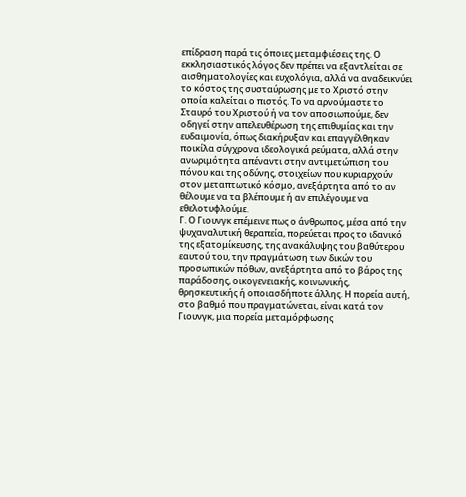επίδραση παρά τις όποιες μεταμφιέσεις της. Ο εκκλησιαστικός λόγος δεν πρέπει να εξαντλείται σε αισθηματολογίες και ευχολόγια, αλλά να αναδεικνύει το κόστος της συσταύρωσης με το Χριστό στην οποία καλείται ο πιστός. Το να αρνούμαστε το Σταυρό του Χριστού ή να τον αποσιωπούμε, δεν οδηγεί στην απελευθέρωση της επιθυμίας και την ευδαιμονία, όπως διακήρυξαν και επαγγέλθηκαν ποικίλα σύγχρονα ιδεολογικά ρεύματα, αλλά στην ανωριμότητα απέναντι στην αντιμετώπιση του πόνου και της οδύνης, στοιχείων που κυριαρχούν στον μεταπτωτικό κόσμο, ανεξάρτητα από το αν θέλουμε να τα βλέπουμε ή αν επιλέγουμε να εθελοτυφλούμε.
Γ. Ο Γιουνγκ επέμεινε πως ο άνθρωπος, μέσα από την ψυχαναλυτική θεραπεία, πορεύεται προς το ιδανικό της εξατομίκευσης, της ανακάλυψης του βαθύτερου εαυτού του, την πραγμάτωση των δικών του προσωπικών πόθων, ανεξάρτητα από το βάρος της παράδοσης, οικογενειακής, κοινωνικής, θρησκευτικής ή οποιασδήποτε άλλης. Η πορεία αυτή, στο βαθμό που πραγματώνεται, είναι κατά τον Γιουνγκ, μια πορεία μεταμόρφωσης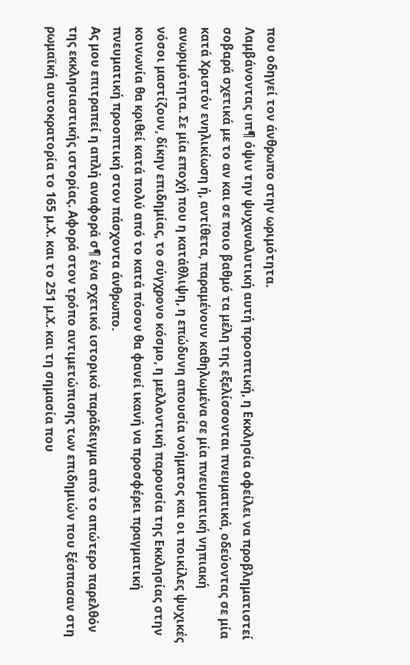που οδηγεί τον άνθρωπο στην ωριμότητα.
Λαμβάνοντας υπ¶ όψιν την ψυχαναλυτική αυτή προοπτική, η Εκκλησία οφείλει να προβληματιστεί σοβαρά σχετικά με το αν και σε ποιο βαθμό τα μέλη της εξελίσσονται πνευματικά, οδεύοντας σε μία κατά Χριστόν ενηλικίωση ή, αντίθετα, παραμένουν καθηλωμένα σε μία πνευματική νηπιακή ανωριμότητα. Σε μία εποχή που η κατάθλιψη, η επώδυνη απουσία νοήματος και οι ποικίλες ψυχικές νόσοι μαστίζουν, δίκην επιδημίας, το σύγχρονο κόσμο, η μελλοντική παρουσία της Εκκλησίας στην κοινωνία θα κριθεί κατά πολύ από το κατά πόσον θα φανεί ικανή να προσφέρει πραγματική πνευματική προοπτική στον πάσχοντα άνθρωπο.
Ας μου επιτραπεί η απλή αναφορά σ¶ ένα σχετικό ιστορικό παράδειγμα από το απώτερο παρελθόν της εκκλησιαστικής ιστορίας. Αφορά στον τρόπο αντιμετώπισης των επιδημιών που ξέσπασαν στη ρωμαϊκή αυτοκρατορία το 165 μ.Χ. και το 251 μ.Χ. και τη σημασία που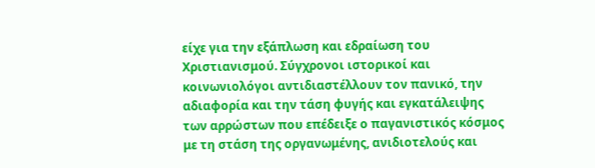είχε για την εξάπλωση και εδραίωση του Χριστιανισμού. Σύγχρονοι ιστορικοί και κοινωνιολόγοι αντιδιαστέλλουν τον πανικό, την αδιαφορία και την τάση φυγής και εγκατάλειψης των αρρώστων που επέδειξε ο παγανιστικός κόσμος με τη στάση της οργανωμένης, ανιδιοτελούς και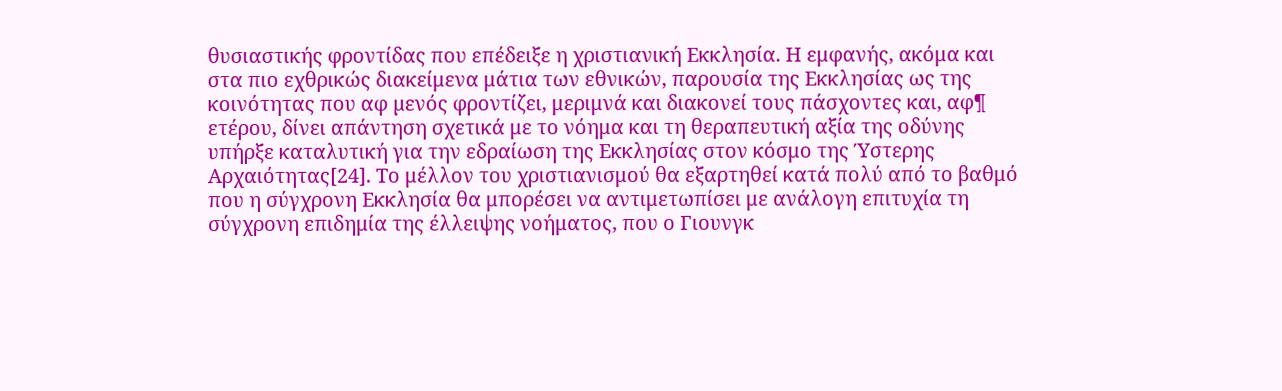θυσιαστικής φροντίδας που επέδειξε η χριστιανική Εκκλησία. Η εμφανής, ακόμα και στα πιο εχθρικώς διακείμενα μάτια των εθνικών, παρουσία της Εκκλησίας ως της κοινότητας που αφ µενός φροντίζει, μεριμνά και διακονεί τους πάσχοντες και, αφ¶ ετέρου, δίνει απάντηση σχετικά με το νόημα και τη θεραπευτική αξία της οδύνης υπήρξε καταλυτική για την εδραίωση της Εκκλησίας στον κόσμο της Ύστερης Αρχαιότητας[24]. Το μέλλον του χριστιανισμού θα εξαρτηθεί κατά πολύ από το βαθμό που η σύγχρονη Εκκλησία θα μπορέσει να αντιμετωπίσει με ανάλογη επιτυχία τη σύγχρονη επιδημία της έλλειψης νοήματος, που ο Γιουνγκ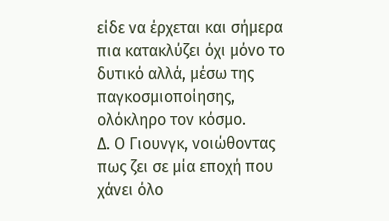είδε να έρχεται και σήμερα πια κατακλύζει όχι μόνο το δυτικό αλλά, μέσω της παγκοσμιοποίησης, ολόκληρο τον κόσμο.
Δ. Ο Γιουνγκ, νοιώθοντας πως ζει σε μία εποχή που χάνει όλο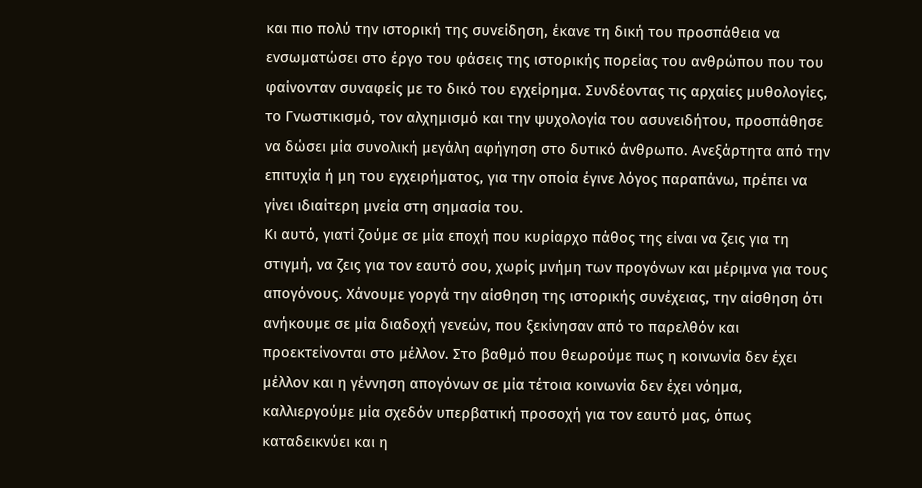και πιο πολύ την ιστορική της συνείδηση, έκανε τη δική του προσπάθεια να ενσωματώσει στο έργο του φάσεις της ιστορικής πορείας του ανθρώπου που του φαίνονταν συναφείς με το δικό του εγχείρημα. Συνδέοντας τις αρχαίες μυθολογίες, το Γνωστικισμό, τον αλχημισμό και την ψυχολογία του ασυνειδήτου, προσπάθησε να δώσει μία συνολική μεγάλη αφήγηση στο δυτικό άνθρωπο. Ανεξάρτητα από την επιτυχία ή μη του εγχειρήματος, για την οποία έγινε λόγος παραπάνω, πρέπει να γίνει ιδιαίτερη μνεία στη σημασία του.
Κι αυτό, γιατί ζούμε σε μία εποχή που κυρίαρχο πάθος της είναι να ζεις για τη στιγμή, να ζεις για τον εαυτό σου, χωρίς μνήμη των προγόνων και μέριμνα για τους απογόνους. Χάνουμε γοργά την αίσθηση της ιστορικής συνέχειας, την αίσθηση ότι ανήκουμε σε μία διαδοχή γενεών, που ξεκίνησαν από το παρελθόν και προεκτείνονται στο μέλλον. Στο βαθμό που θεωρούμε πως η κοινωνία δεν έχει μέλλον και η γέννηση απογόνων σε μία τέτοια κοινωνία δεν έχει νόημα, καλλιεργούμε μία σχεδόν υπερβατική προσοχή για τον εαυτό μας, όπως καταδεικνύει και η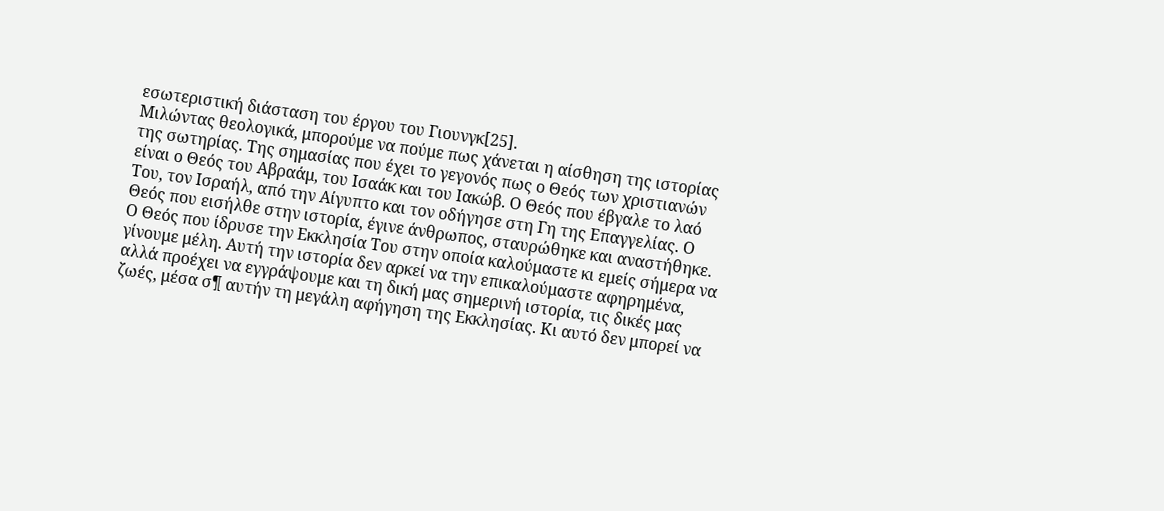εσωτεριστική διάσταση του έργου του Γιουνγκ[25].
Μιλώντας θεολογικά, μπορούμε να πούμε πως χάνεται η αίσθηση της ιστορίας της σωτηρίας. Της σημασίας που έχει το γεγονός πως ο Θεός των χριστιανών είναι ο Θεός του Αβραάμ, του Ισαάκ και του Ιακώβ. Ο Θεός που έβγαλε το λαό Του, τον Ισραήλ, από την Αίγυπτο και τον οδήγησε στη Γη της Επαγγελίας. Ο Θεός που εισήλθε στην ιστορία, έγινε άνθρωπος, σταυρώθηκε και αναστήθηκε. Ο Θεός που ίδρυσε την Εκκλησία Του στην οποία καλούμαστε κι εμείς σήμερα να γίνουμε μέλη. Αυτή την ιστορία δεν αρκεί να την επικαλούμαστε αφηρημένα, αλλά προέχει να εγγράψουμε και τη δική μας σημερινή ιστορία, τις δικές μας ζωές, μέσα σ¶ αυτήν τη μεγάλη αφήγηση της Εκκλησίας. Κι αυτό δεν μπορεί να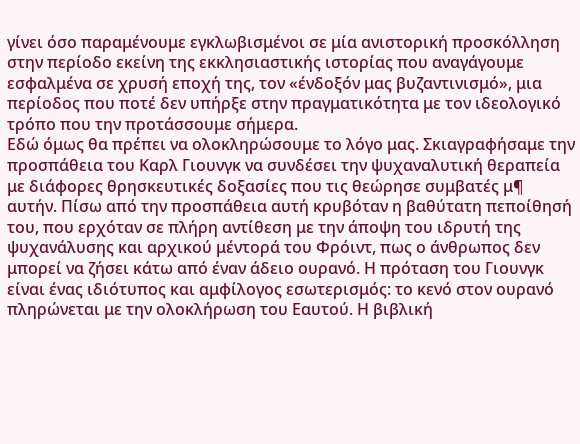γίνει όσο παραμένουμε εγκλωβισμένοι σε μία ανιστορική προσκόλληση στην περίοδο εκείνη της εκκλησιαστικής ιστορίας που αναγάγουμε εσφαλμένα σε χρυσή εποχή της, τον «ένδοξόν μας βυζαντινισμό», μια περίοδος που ποτέ δεν υπήρξε στην πραγματικότητα με τον ιδεολογικό τρόπο που την προτάσσουμε σήμερα.
Εδώ όμως θα πρέπει να ολοκληρώσουμε το λόγο μας. Σκιαγραφήσαμε την προσπάθεια του Καρλ Γιουνγκ να συνδέσει την ψυχαναλυτική θεραπεία με διάφορες θρησκευτικές δοξασίες που τις θεώρησε συμβατές μ¶ αυτήν. Πίσω από την προσπάθεια αυτή κρυβόταν η βαθύτατη πεποίθησή του, που ερχόταν σε πλήρη αντίθεση με την άποψη του ιδρυτή της ψυχανάλυσης και αρχικού μέντορά του Φρόιντ, πως ο άνθρωπος δεν μπορεί να ζήσει κάτω από έναν άδειο ουρανό. Η πρόταση του Γιουνγκ είναι ένας ιδιότυπος και αμφίλογος εσωτερισμός: το κενό στον ουρανό πληρώνεται με την ολοκλήρωση του Εαυτού. Η βιβλική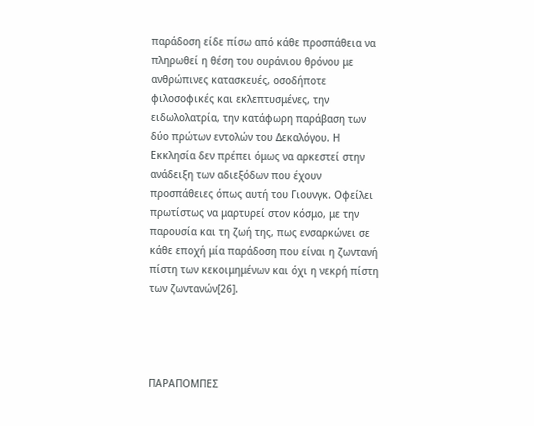παράδοση είδε πίσω από κάθε προσπάθεια να πληρωθεί η θέση του ουράνιου θρόνου με ανθρώπινες κατασκευές, οσοδήποτε φιλοσοφικές και εκλεπτυσμένες, την ειδωλολατρία, την κατάφωρη παράβαση των δύο πρώτων εντολών του Δεκαλόγου. Η Εκκλησία δεν πρέπει όμως να αρκεστεί στην ανάδειξη των αδιεξόδων που έχουν προσπάθειες όπως αυτή του Γιουνγκ. Οφείλει πρωτίστως να μαρτυρεί στον κόσμο, με την παρουσία και τη ζωή της, πως ενσαρκώνει σε κάθε εποχή μία παράδοση που είναι η ζωντανή πίστη των κεκοιμημένων και όχι η νεκρή πίστη των ζωντανών[26].




ΠΑΡΑΠΟΜΠΕΣ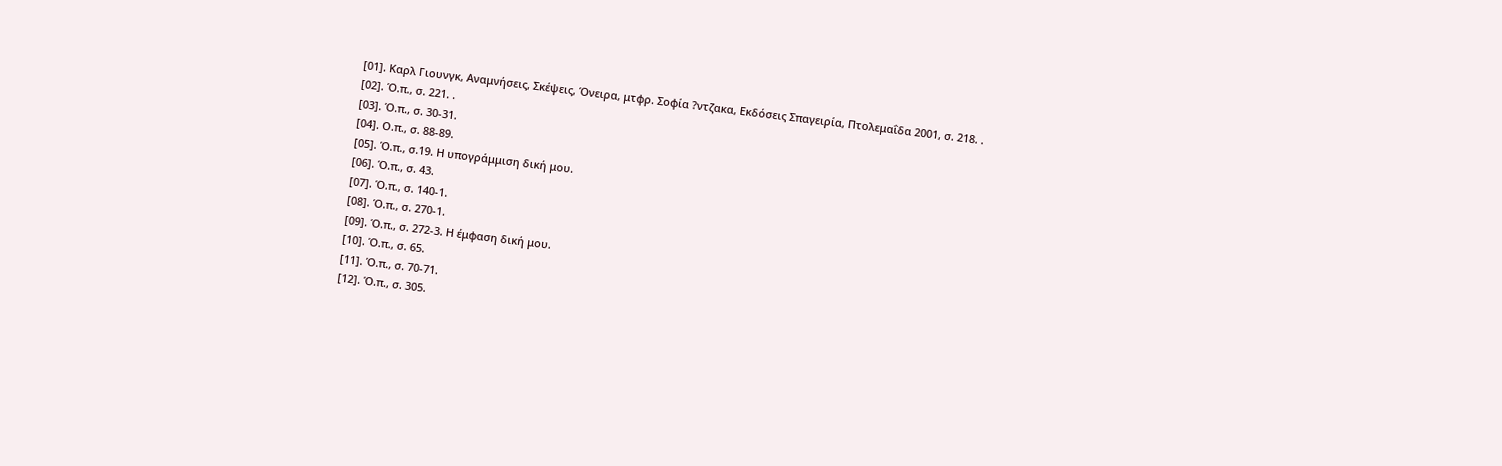[01]. Καρλ Γιουνγκ, Αναμνήσεις, Σκέψεις, Όνειρα, μτφρ. Σοφία ?ντζακα, Εκδόσεις Σπαγειρία, Πτολεμαΐδα 2001, σ. 218. .
[02]. Ό.π., σ. 221. .
[03]. Ό.π., σ. 30-31.
[04]. Ο.π., σ. 88-89.
[05]. Ό.π., σ.19. Η υπογράμμιση δική μου.
[06]. Ό.π., σ. 43.
[07]. Ό.π., σ. 140-1.
[08]. Ό.π., σ. 270-1.
[09]. Ό.π., σ. 272-3. Η έμφαση δική μου.
[10]. Ό.π., σ. 65.
[11]. Ό.π., σ. 70-71.
[12]. Ό.π., σ. 305.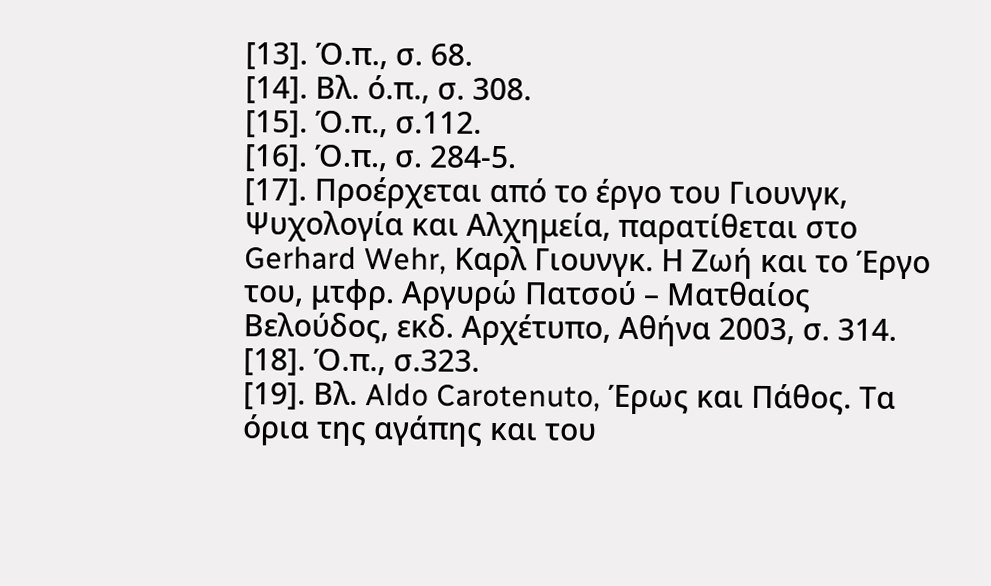[13]. Ό.π., σ. 68.
[14]. Βλ. ό.π., σ. 308.
[15]. Ό.π., σ.112.
[16]. Ό.π., σ. 284-5.
[17]. Προέρχεται από το έργο του Γιουνγκ, Ψυχολογία και Αλχημεία, παρατίθεται στο Gerhard Wehr, Καρλ Γιουνγκ. Η Ζωή και το Έργο του, μτφρ. Αργυρώ Πατσού – Ματθαίος Βελούδος, εκδ. Αρχέτυπο, Αθήνα 2003, σ. 314.
[18]. Ό.π., σ.323.
[19]. Βλ. Aldo Carotenuto, Έρως και Πάθος. Τα όρια της αγάπης και του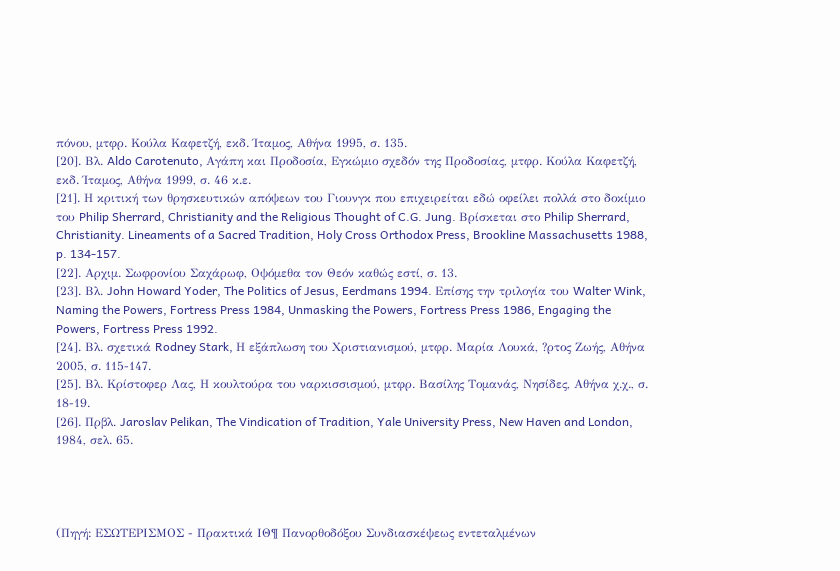πόνου, μτφρ. Κούλα Καφετζή, εκδ. Ίταμος, Αθήνα 1995, σ. 135.
[20]. Βλ. Aldo Carotenuto, Αγάπη και Προδοσία, Εγκώμιο σχεδόν της Προδοσίας, μτφρ. Κούλα Καφετζή, εκδ. Ίταμος, Αθήνα 1999, σ. 46 κ.ε.
[21]. Η κριτική των θρησκευτικών απόψεων του Γιουνγκ που επιχειρείται εδώ οφείλει πολλά στο δοκίμιο του Philip Sherrard, Christianity and the Religious Thought of C.G. Jung. Βρίσκεται στο Philip Sherrard, Christianity. Lineaments of a Sacred Tradition, Holy Cross Orthodox Press, Brookline Massachusetts 1988, p. 134-157.
[22]. Αρχιμ. Σωφρονίου Σαχάρωφ, Οψόμεθα τον Θεόν καθώς εστί, σ. 13.
[23]. Βλ. John Howard Yoder, The Politics of Jesus, Eerdmans 1994. Επίσης την τριλογία του Walter Wink, Naming the Powers, Fortress Press 1984, Unmasking the Powers, Fortress Press 1986, Engaging the Powers, Fortress Press 1992.
[24]. Βλ. σχετικά Rodney Stark, Η εξάπλωση του Χριστιανισμού, μτφρ. Μαρία Λουκά, ?ρτος Ζωής, Αθήνα 2005, σ. 115-147.
[25]. Βλ. Κρίστοφερ Λας, Η κουλτούρα του ναρκισσισμού, μτφρ. Βασίλης Τομανάς, Νησίδες, Αθήνα χ.χ., σ. 18-19.
[26]. Πρβλ. Jaroslav Pelikan, The Vindication of Tradition, Yale University Press, New Haven and London, 1984, σελ. 65.




(Πηγή: ΕΣΩΤΕΡΙΣΜΟΣ - Πρακτικά ΙΘ¶ Πανορθοδόξου Συνδιασκέψεως εντεταλμένων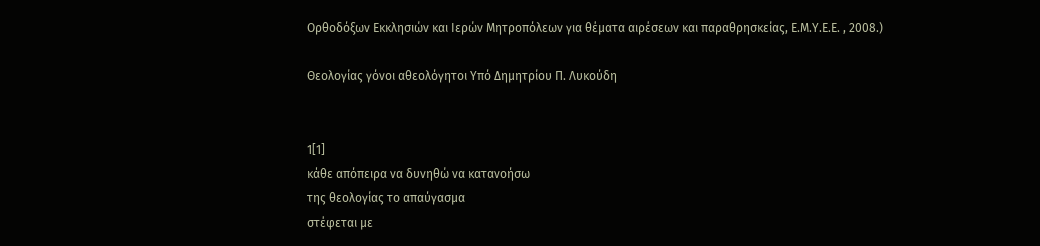Ορθοδόξων Εκκλησιών και Ιερών Μητροπόλεων για θέματα αιρέσεων και παραθρησκείας, Ε.Μ.Υ.Ε.Ε. , 2008.)

Θεολογίας γόνοι αθεολόγητοι Υπό Δημητρίου Π. Λυκούδη


1[1]
κάθε απόπειρα να δυνηθώ να κατανοήσω
της θεολογίας το απαύγασμα
στέφεται με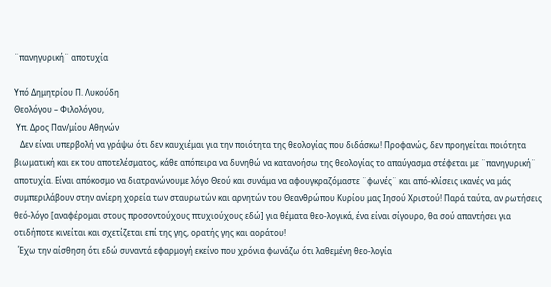¨πανηγυρική¨ αποτυχία

Υπό Δημητρίου Π. Λυκούδη
Θεολόγου – Φιλολόγου,
 Υπ. Δρος Παν/μίου Αθηνών
   Δεν είναι υπερβολή να γράψω ότι δεν καυχιέμαι για την ποιότητα της θεολογίας που διδάσκω! Προφανώς, δεν προηγείται ποιότητα βιωματική και εκ του αποτελέσματος, κάθε απόπειρα να δυνηθώ να κατανοήσω της θεολογίας το απαύγασμα στέφεται με ¨πανηγυρική¨ αποτυχία. Είναι απόκοσμο να διατρανώνουμε λόγο Θεού και συνάμα να αφουγκραζόμαστε ¨φωνές¨ και από-κλίσεις ικανές να μάς συμπεριλάβουν στην ανίερη χορεία των σταυρωτών και αρνητών του Θεανθρώπου Κυρίου μας Ιησού Χριστού! Παρά ταύτα, αν ρωτήσεις θεό-λόγο [αναφέρομαι στους προσοντούχους πτυχιούχους εδώ] για θέματα θεο-λογικά, ένα είναι σίγουρο, θα σού απαντήσει για οτιδήποτε κινείται και σχετίζεται επί της γης, ορατής γης και αοράτου!
  Έχω την αίσθηση ότι εδώ συναντά εφαρμογή εκείνο που χρόνια φωνάζω ότι λαθεμένη θεο-λογία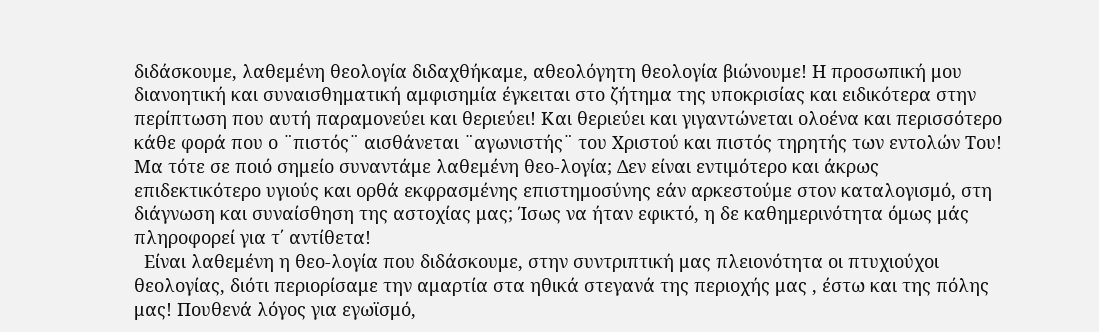διδάσκουμε, λαθεμένη θεολογία διδαχθήκαμε, αθεολόγητη θεολογία βιώνουμε! Η προσωπική μου διανοητική και συναισθηματική αμφισημία έγκειται στο ζήτημα της υποκρισίας και ειδικότερα στην περίπτωση που αυτή παραμονεύει και θεριεύει! Και θεριεύει και γιγαντώνεται ολοένα και περισσότερο κάθε φορά που ο ¨πιστός¨ αισθάνεται ¨αγωνιστής¨ του Χριστού και πιστός τηρητής των εντολών Του! Μα τότε σε ποιό σημείο συναντάμε λαθεμένη θεο-λογία; Δεν είναι εντιμότερο και άκρως επιδεκτικότερο υγιούς και ορθά εκφρασμένης επιστημοσύνης εάν αρκεστούμε στον καταλογισμό, στη διάγνωση και συναίσθηση της αστοχίας μας; Ίσως να ήταν εφικτό, η δε καθημερινότητα όμως μάς πληροφορεί για τ΄ αντίθετα!
  Είναι λαθεμένη η θεο-λογία που διδάσκουμε, στην συντριπτική μας πλειονότητα οι πτυχιούχοι θεολογίας, διότι περιορίσαμε την αμαρτία στα ηθικά στεγανά της περιοχής μας , έστω και της πόλης μας! Πουθενά λόγος για εγωϊσμό,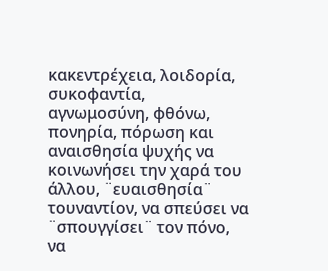κακεντρέχεια, λοιδορία, συκοφαντία, αγνωμοσύνη, φθόνω, πονηρία, πόρωση και αναισθησία ψυχής να κοινωνήσει την χαρά του άλλου, ¨ευαισθησία¨ τουναντίον, να σπεύσει να ¨σπουγγίσει¨ τον πόνο, να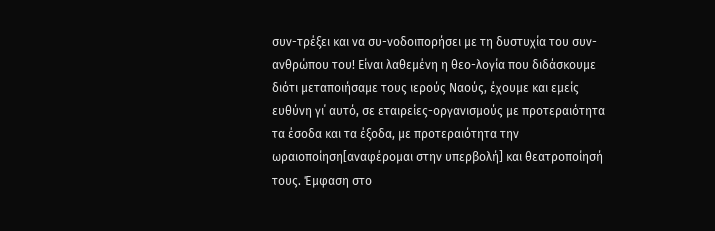συν-τρέξει και να συ-νοδοιπορήσει με τη δυστυχία του συν-ανθρώπου του! Είναι λαθεμένη η θεο-λογία που διδάσκουμε διότι μεταποιήσαμε τους ιερούς Ναούς, έχουμε και εμείς ευθύνη γι΄ αυτό, σε εταιρείες-οργανισμούς με προτεραιότητα τα έσοδα και τα έξοδα, με προτεραιότητα την ωραιοποίηση[αναφέρομαι στην υπερβολή] και θεατροποίησή τους. Έμφαση στο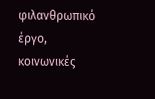φιλανθρωπικό έργο, κοινωνικές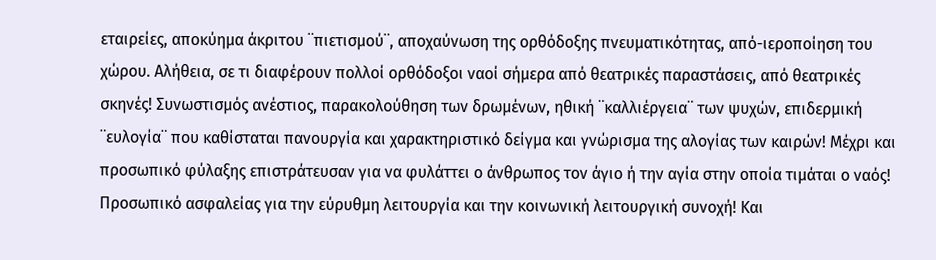εταιρείες, αποκύημα άκριτου ¨πιετισμού¨, αποχαύνωση της ορθόδοξης πνευματικότητας, από-ιεροποίηση του χώρου. Αλήθεια, σε τι διαφέρουν πολλοί ορθόδοξοι ναοί σήμερα από θεατρικές παραστάσεις, από θεατρικές σκηνές! Συνωστισμός ανέστιος, παρακολούθηση των δρωμένων, ηθική ¨καλλιέργεια¨ των ψυχών, επιδερμική ¨ευλογία¨ που καθίσταται πανουργία και χαρακτηριστικό δείγμα και γνώρισμα της αλογίας των καιρών! Μέχρι και προσωπικό φύλαξης επιστράτευσαν για να φυλάττει ο άνθρωπος τον άγιο ή την αγία στην οποία τιμάται ο ναός! Προσωπικό ασφαλείας για την εύρυθμη λειτουργία και την κοινωνική λειτουργική συνοχή! Και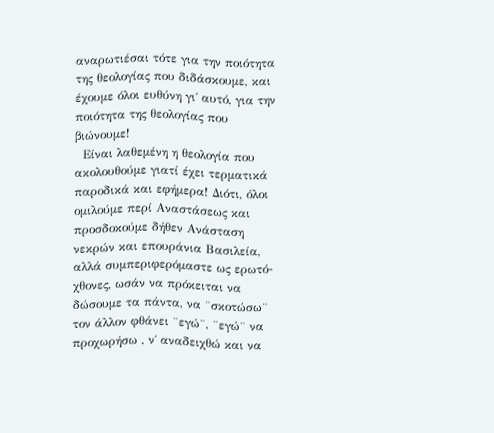αναρωτιέσαι τότε για την ποιότητα της θεολογίας που διδάσκουμε, και έχουμε όλοι ευθύνη γι΄ αυτό, για την ποιότητα της θεολογίας που βιώνουμε!
  Είναι λαθεμένη η θεολογία που ακολουθούμε γιατί έχει τερματικά παροδικά και εφήμερα! Διότι, όλοι ομιλούμε περί Αναστάσεως και προσδοκούμε δήθεν Ανάσταση νεκρών και επουράνια Βασιλεία, αλλά συμπεριφερόμαστε ως ερωτό-χθονες, ωσάν να πρόκειται να δώσουμε τα πάντα, να ¨σκοτώσω¨ τον άλλον φθάνει ¨εγώ¨, ¨εγώ¨ να προχωρήσω , ν΄ αναδειχθώ και να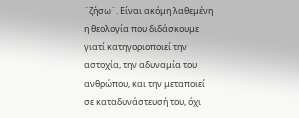¨ζήσω¨. Είναι ακόμη λαθεμένη η θεολογία που διδάσκουμε γιατί κατηγοριοποιεί την αστοχία, την αδυναμία του ανθρώπου, και την μεταποιεί σε καταδυνάστευσή του, όχι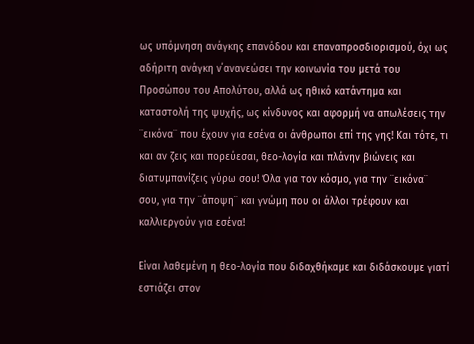ως υπόμνηση ανάγκης επανόδου και επαναπροσδιορισμού, όχι ως αδήριτη ανάγκη ν΄ανανεώσει την κοινωνία του μετά του Προσώπου του Απολύτου, αλλά ως ηθικό κατάντημα και καταστολή της ψυχής, ως κίνδυνος και αφορμή να απωλέσεις την ¨εικόνα¨ που έχουν για εσένα οι άνθρωποι επί της γης! Και τότε, τι και αν ζεις και πορεύεσαι, θεο-λογία και πλάνην βιώνεις και διατυμπανίζεις γύρω σου! Όλα για τον κόσμο, για την ¨εικόνα¨ σου, για την ¨άποψη¨ και γνώμη που οι άλλοι τρέφουν και καλλιεργούν για εσένα!

Είναι λαθεμένη η θεο-λογία που διδαχθήκαμε και διδάσκουμε γιατί εστιάζει στον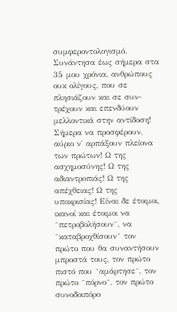συμφεροντολογισμό. Συνάντησα έως σήμερα στα 35 μου χρόνια, ανθρώπους ουκ ολίγους, που σε πλησιάζουν και σε συν-τρέχουν και επενδύουν μελλοντικά στην αντίδοση! Σήμερα να προσφέρουν, αύριο ν΄ αρπάξουν πλείονα των πρώτων! Ω της ασχημοσύνης! Ω της αδιαντροπιάς! Ω της απέχθειας! Ω της υποκρισίας! Είναι δε έτοιμοι, ικανοί και έτοιμοι να ¨πετροβολήσουν¨, να ¨καταβροχθίσουν¨ τον πρώτο που θα συναντήσουν μπροστά τους, τον πρώτο πιστό που ¨αμάρτησε¨, τον πρώτο ¨πόρνο¨, τον πρώτο συνοδοιπόρο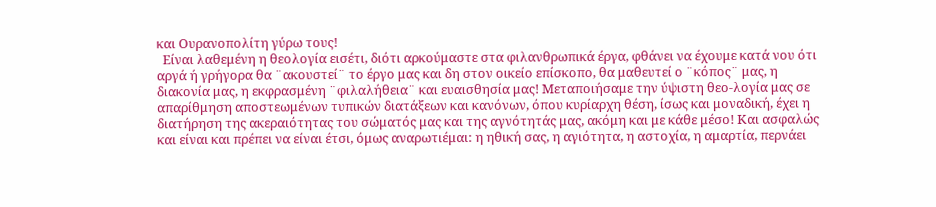και Ουρανοπολίτη γύρω τους!
  Είναι λαθεμένη η θεολογία εισέτι, διότι αρκούμαστε στα φιλανθρωπικά έργα, φθάνει να έχουμε κατά νου ότι αργά ή γρήγορα θα ¨ακουστεί¨ το έργο μας και δη στον οικείο επίσκοπο, θα μαθευτεί ο ¨κόπος¨ μας, η διακονία μας, η εκφρασμένη ¨φιλαλήθεια¨ και ευαισθησία μας! Μεταποιήσαμε την ύψιστη θεο-λογία μας σε απαρίθμηση αποστεωμένων τυπικών διατάξεων και κανόνων, όπου κυρίαρχη θέση, ίσως και μοναδική, έχει η διατήρηση της ακεραιότητας του σώματός μας και της αγνότητάς μας, ακόμη και με κάθε μέσο! Και ασφαλώς και είναι και πρέπει να είναι έτσι, όμως αναρωτιέμαι: η ηθική σας, η αγιότητα, η αστοχία, η αμαρτία, περνάει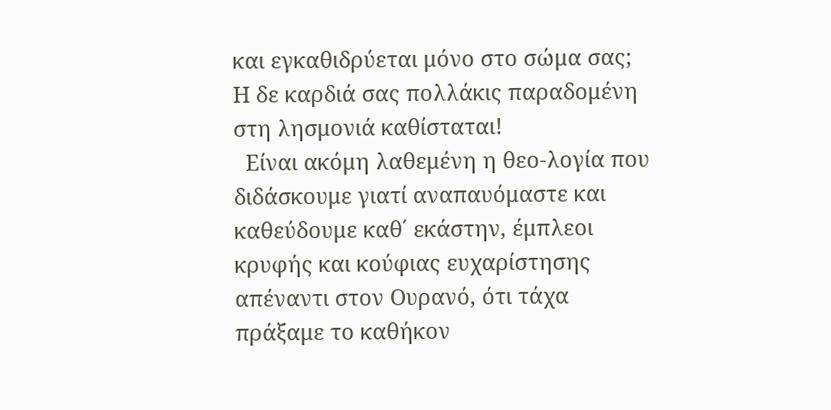και εγκαθιδρύεται μόνο στο σώμα σας; Η δε καρδιά σας πολλάκις παραδομένη στη λησμονιά καθίσταται!
  Είναι ακόμη λαθεμένη η θεο-λογία που διδάσκουμε γιατί αναπαυόμαστε και καθεύδουμε καθ΄ εκάστην, έμπλεοι κρυφής και κούφιας ευχαρίστησης απέναντι στον Ουρανό, ότι τάχα πράξαμε το καθήκον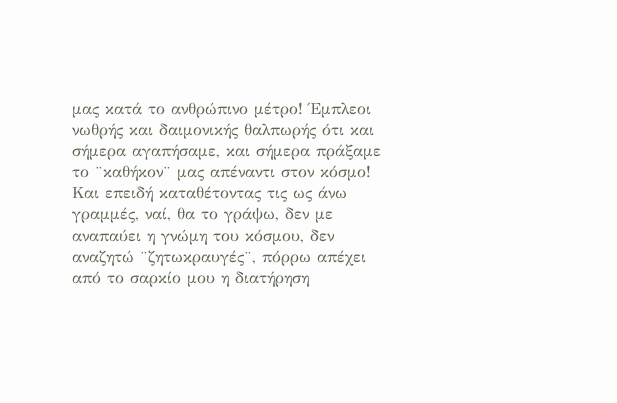μας κατά το ανθρώπινο μέτρο! Έμπλεοι νωθρής και δαιμονικής θαλπωρής ότι και σήμερα αγαπήσαμε, και σήμερα πράξαμε το ¨καθήκον¨ μας απέναντι στον κόσμο! Και επειδή καταθέτοντας τις ως άνω γραμμές, ναί, θα το γράψω, δεν με αναπαύει η γνώμη του κόσμου, δεν αναζητώ ¨ζητωκραυγές¨, πόρρω απέχει από το σαρκίο μου η διατήρηση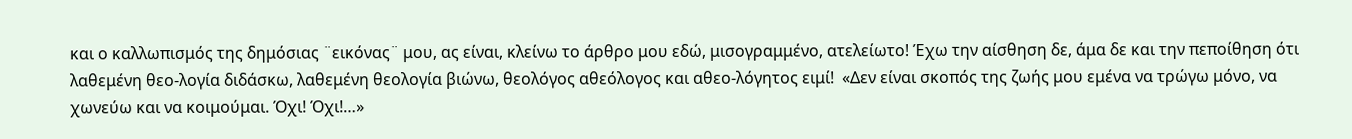και ο καλλωπισμός της δημόσιας ¨εικόνας¨ μου, ας είναι, κλείνω το άρθρο μου εδώ, μισογραμμένο, ατελείωτο! Έχω την αίσθηση δε, άμα δε και την πεποίθηση ότι λαθεμένη θεο-λογία διδάσκω, λαθεμένη θεολογία βιώνω, θεολόγος αθεόλογος και αθεο-λόγητος ειμί!  «Δεν είναι σκοπός της ζωής μου εμένα να τρώγω μόνο, να χωνεύω και να κοιμούμαι. Όχι! Όχι!…»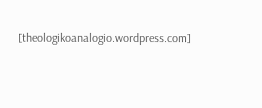[theologikoanalogio.wordpress.com]